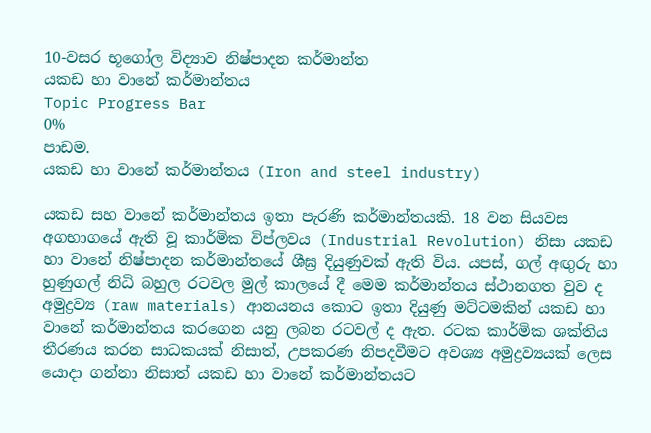10-වසර භූගෝල විද්‍යාව නිෂ්පාදන කර්මාන්ත
යකඩ හා වානේ කර්මාන්තය
Topic Progress Bar
0%
පාඩම.
යකඩ හා වානේ කර්මාන්තය (Iron and steel industry)

යකඩ සහ වානේ කර්මාන්තය ඉතා පැරණි කර්මාන්තයකි. 18 වන සියවස අගභාගයේ ඇති වූ කාර්මික විප්ලවය (Industrial Revolution) නිසා යකඩ හා වානේ නිෂ්පාදන කර්මාන්තයේ ශීඝ්‍ර දියුණුවක් ඇති විය. යපස්, ගල් අඟුරු හා හුණුගල් නිධි බහුල රටවල මුල් කාලයේ දී මෙම කර්මාන්තය ස්ථානගත වුව ද අමුද්‍රව්‍ය (raw materials) ආනයනය කොට ඉතා දියුණු මට්ටමකින් යකඩ හා වානේ කර්මාන්තය කරගෙන යනු ලබන රටවල් ද ඇත. රටක කාර්මික ශක්තිය තීරණය කරන සාධකයක් නිසාත්, උපකරණ නිපදවීමට අවශ්‍ය අමුද්‍රව්‍යයක් ලෙස යොදා ගන්නා නිසාත් යකඩ හා වානේ කර්මාන්තයට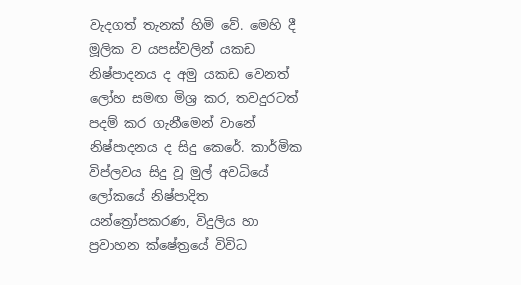වැදගත් තැනක් හිමි වේ. මෙහි දී මූලික ව යපස්වලින් යකඩ නිෂ්පාදනය ද අමු යකඩ වෙනත් ලෝහ සමඟ මිශ්‍ර කර, තවදුරටත් පදම් කර ගැනීමෙන් වානේ නිෂ්පාදනය ද සිදු කෙරේ. කාර්මික විප්ලවය සිදු වූ මුල් අවධියේ ලෝකයේ නිෂ්පාදිත යන්ත්‍රෝපකරණ, විදුලිය හා ප්‍රවාහන ක්ෂේත්‍රයේ විවිධ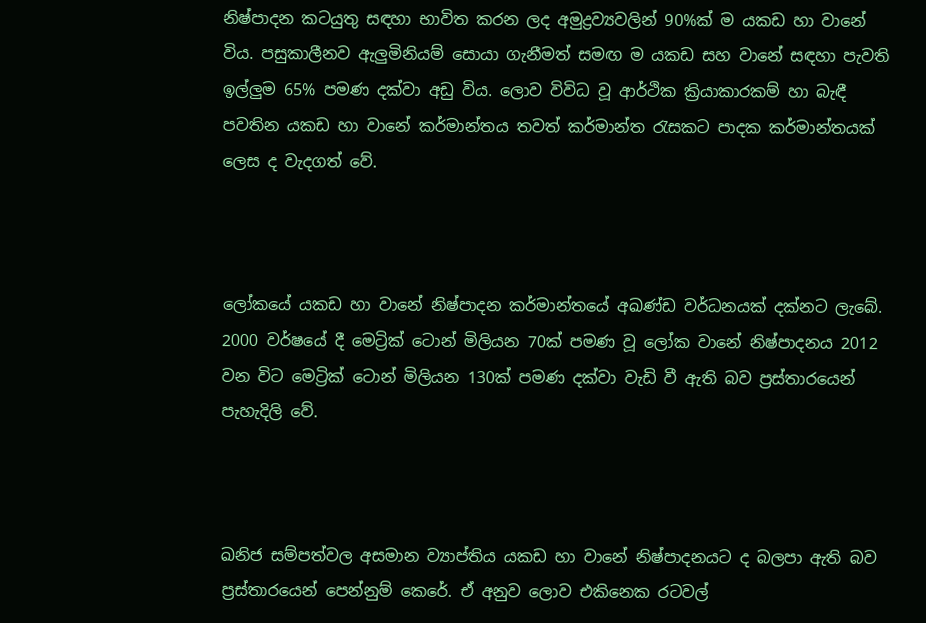නිෂ්පාදන කටයුතු සඳහා භාවිත කරන ලද අමුද්‍රව්‍යවලින් 90%ක් ම යකඩ හා වානේ විය. පසුකාලීනව ඇලුමිනියම් සොයා ගැනීමත් සමඟ ම යකඩ සහ වානේ සඳහා පැවති ඉල්ලුම 65% පමණ දක්වා අඩු විය. ලොව විවිධ වූ ආර්ථික ක්‍රියාකාරකම් හා බැඳී පවතින යකඩ හා වානේ කර්මාන්තය තවත් කර්මාන්ත රැසකට පාදක කර්මාන්තයක් ලෙස ද වැදගත් වේ.



ලෝකයේ යකඩ හා වානේ නිෂ්පාදන කර්මාන්තයේ අඛණ්ඩ වර්ධනයක් දක්නට ලැබේ. 2000 වර්ෂයේ දී මෙට්‍රික් ටොන් මිලියන 70ක් පමණ වූ ලෝක වානේ නිෂ්පාදනය 2012 වන විට මෙට්‍රික් ටොන් මිලියන 130ක් පමණ දක්වා වැඩි වී ඇති බව ප්‍රස්තාරයෙන් පැහැදිලි වේ.



ඛනිජ සම්පත්වල අසමාන ව්‍යාප්තිය යකඩ හා වානේ නිෂ්පාදනයට ද බලපා ඇති බව ප්‍රස්තාරයෙන් පෙන්නුම් කෙරේ. ඒ අනුව ලොව එකිනෙක රටවල්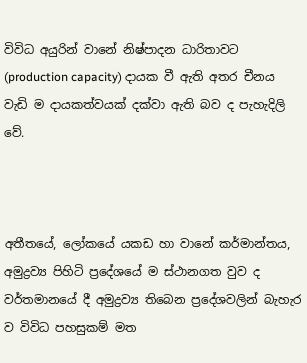විවිධ අයුරින් වානේ නිෂ්පාදන ධාරිතාවට (production capacity) දායක වී ඇති අතර චීනය වැඩි ම දායකත්වයක් දක්වා ඇති බව ද පැහැදිලි වේ.



අතීතයේ, ලෝකයේ යකඩ හා වානේ කර්මාන්තය, අමුද්‍රව්‍ය පිහිටි ප්‍රදේශයේ ම ස්ථානගත වුව ද වර්තමානයේ දී අමුද්‍රව්‍ය තිබෙන ප්‍රදේශවලින් බැහැර ව විවිධ පහසුකම් මත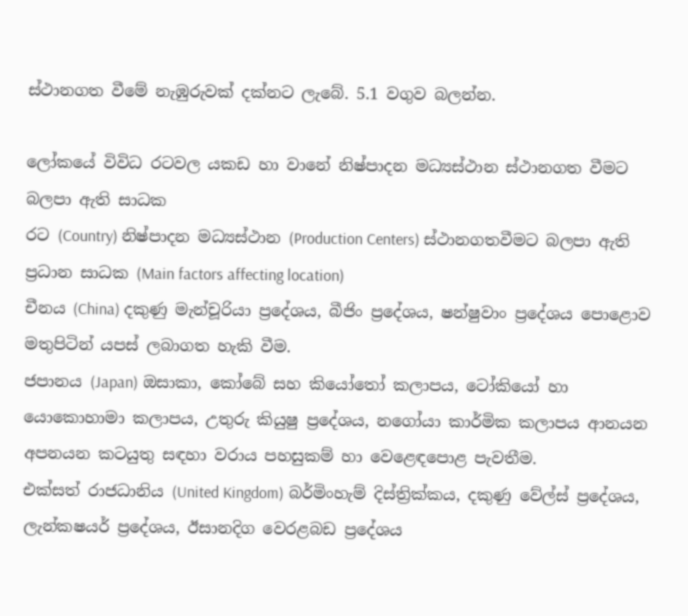ස්ථානගත වීමේ නැඹුරුවක් දක්නට ලැබේ. 5.1 වගුව බලන්න.

ලෝකයේ විවිධ රටවල යකඩ හා වානේ නිෂ්පාදන මධ්‍යස්ථාන ස්ථානගත වීමට බලපා ඇති සාධක
රට (Country) නිෂ්පාදන මධ්‍යස්ථාන (Production Centers) ස්ථානගතවීමට බලපා ඇති ප්‍රධාන සාධක (Main factors affecting location)
චීනය (China) දකුණු මැන්චූරියා ප්‍රදේශය, බීජිං ප්‍රදේශය, ෂන්ෂුවාං ප්‍රදේශය පොළොව මතුපිටින් යපස් ලබාගත හැකි වීම.
ජපානය (Japan) ඔසාකා, කෝබේ සහ කියෝතෝ කලාපය, ටෝකියෝ හා යොකොහාමා කලාපය, උතුරු කියුෂු ප්‍රදේශය, නගෝයා කාර්මික කලාපය ආනයන අපනයන කටයුතු සඳහා වරාය පහසුකම් හා වෙළෙඳපොළ පැවතීම.
එක්සත් රාජධානිය (United Kingdom) බර්මිංහැම් දිස්ත්‍රික්කය, දකුණු වේල්ස් ප්‍රදේශය, ලැන්කෂයර් ප්‍රදේශය, ඊසානදිග වෙරළබඩ ප්‍රදේශය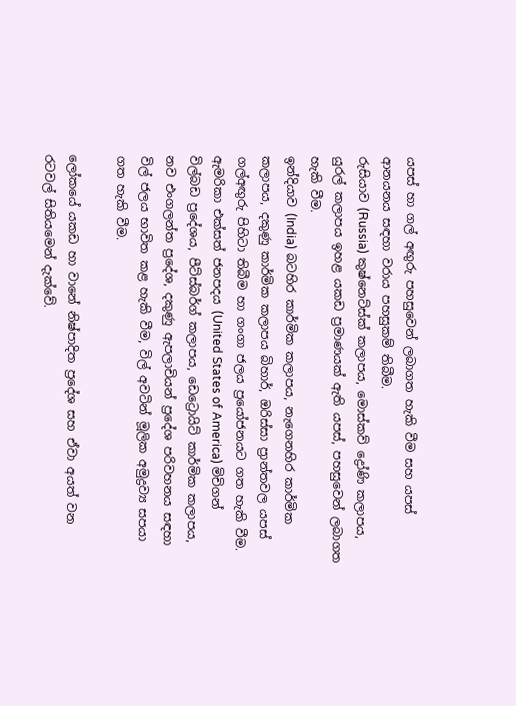යපස් හා ගල් අඟුරු පහසුවෙන් ලබාගත හැකි වීම සහ යපස් ආනයනය සඳහා වරාය පහසුකම් තිබීම.
රුසියාව (Russia) කුෂ්නෙට්ස්ක් කලාපය, මොස්කව් ද්‍රෝණි කලාපය, යුරල් කලාපය ඉහළ යකඩ ප්‍රමාණයක් ඇති යපස්, පහසුවෙන් ලබාගත හැකි වීම.
ඉන්දියාව (India) බටහිර කාර්මික කලාපය, නැගෙනහිර කාර්මික කලාපය, දකුණු කාර්මික කලාපය බිහාර්, ඔරිස්සා ප්‍රාන්තවල යපස් ගල්අඟුරු පිහිටා තිබීම හා ගංගා ජලය ප්‍රයෝජනයට ගත හැකි වීම.
ඇමරිකා එක්සත් ජනපදය (United States of America) මිචිගන් විල්බඩ ප්‍රදේශය, පීට්ස්බර්ග් කලාපය, ඩෙට්‍රොයිට් කාර්මික කලාපය, නව එංගලන්ත ප්‍රදේශ, දකුණු ඇපලාචියන් ප්‍රදේශ පරිවහනය සඳහා විල් ජලය භාවිත කළ හැකි වීම, විල් අවටින් මූලික අමුද්‍රව්‍ය සපයා ගත හැකි වීම.

ලෝකයේ යකඩ හා වානේ නිෂ්පාදිත ප්‍රදේශ සහ ඒවා අයත් වන රටවල් සිතියමෙන් දැක්වේ.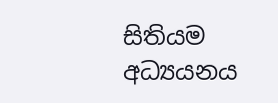සිතියම අධ්‍යයනය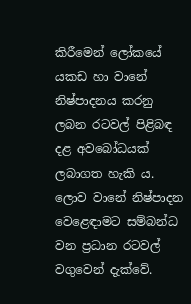කිරීමෙන් ලෝකයේ යකඩ හා වානේ නිෂ්පාදනය කරනු ලබන රටවල් පිළිබඳ දළ අවබෝධයක් ලබාගත හැකි ය. ලොව වානේ නිෂ්පාදන වෙළෙඳාමට සම්බන්ධ වන ප්‍රධාන රටවල් වගුවෙන් දැක්වේ.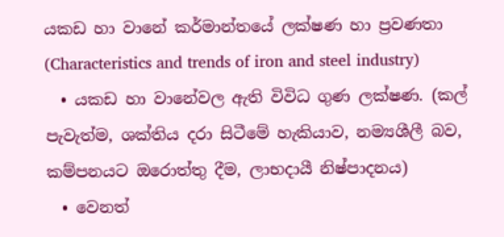යකඩ හා වානේ කර්මාන්තයේ ලක්ෂණ හා ප්‍රවණතා (Characteristics and trends of iron and steel industry)
  • යකඩ හා වානේවල ඇති විවිධ ගුණ ලක්ෂණ. (කල් පැවැත්ම, ශක්තිය දරා සිටීමේ හැකියාව, නම්‍යශීලී බව, කම්පනයට ඔරොත්තු දීම, ලාභදායී නිෂ්පාදනය)
  • වෙනත්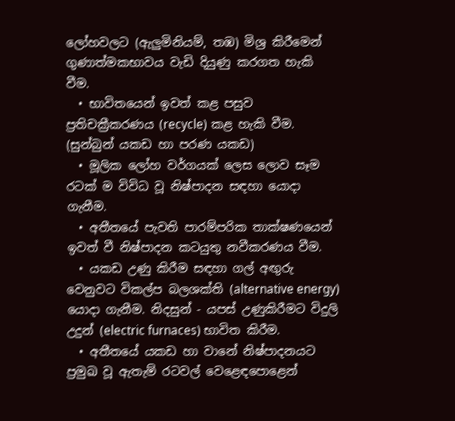ලෝහවලට (ඇලුමිනියම්, තඹ) මිශ්‍ර කිරීමෙන් ගුණාත්මකභාවය වැඩි දියුණු කරගත හැකි වීම.
  • භාවිතයෙන් ඉවත් කළ පසුව ප්‍රතිචක්‍රීකරණය (recycle) කළ හැකි වීම. (සුන්බුන් යකඩ හා පරණ යකඩ)
  • මූලික ලෝහ වර්ගයක් ලෙස ලොව සෑම රටක් ම විවිධ වූ නිෂ්පාදන සඳහා යොදා ගැනීම.
  • අතීතයේ පැවති පාරම්පරික තාක්ෂණයෙන් ඉවත් වී නිෂ්පාදන කටයුතු නවීකරණය වීම.
  • යකඩ උණු කිරීම සඳහා ගල් අඟුරු වෙනුවට විකල්ප බලශක්ති (alternative energy) යොදා ගැනීම. නිදසුන් - යපස් උණුකිරීමට විදුලි උදුන් (electric furnaces) භාවිත කිරීම.
  • අතීතයේ යකඩ හා වානේ නිෂ්පාදනයට ප්‍රමුඛ වූ ඇතැම් රටවල් වෙළෙඳපොළෙන්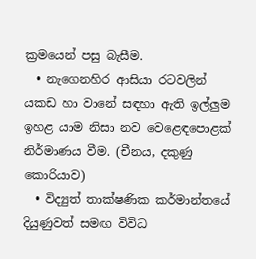ක්‍රමයෙන් පසු බැසීම.
  • නැගෙනහිර ආසියා රටවලින් යකඩ හා වානේ සඳහා ඇති ඉල්ලුම ඉහළ යාම නිසා නව වෙළෙඳපොළක් නිර්මාණය වීම. (චීනය, දකුණු කොරියාව)
  • විද්‍යුත් තාක්ෂණික කර්මාන්තයේ දියුණුවත් සමඟ විවිධ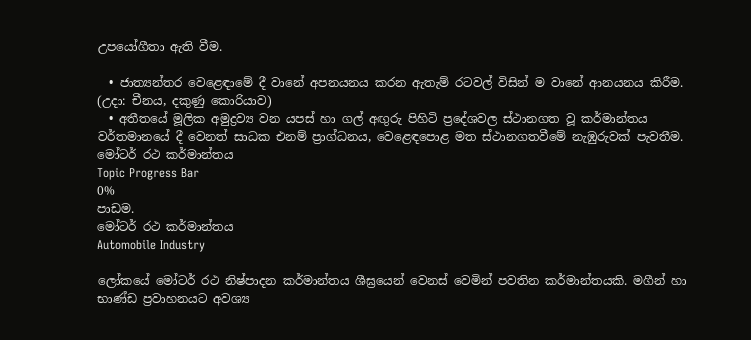උපයෝගීතා ඇති වීම.

  • ජාත්‍යන්තර වෙළෙඳාමේ දී වානේ අපනයනය කරන ඇතැම් රටවල් විසින් ම වානේ ආනයනය කිරීම. (උදා: චීනය, දකුණු කොරියාව)
  • අතීතයේ මූලික අමුද්‍රව්‍ය වන යපස් හා ගල් අඟුරු පිහිටි ප්‍රදේශවල ස්ථානගත වූ කර්මාන්තය වර්තමානයේ දී වෙනත් සාධක එනම් ප්‍රාග්ධනය, වෙළෙඳපොළ මත ස්ථානගතවීමේ නැඹුරුවක් පැවතීම.
මෝටර් රථ කර්මාන්තය
Topic Progress Bar
0%
පාඩම.
මෝටර් රථ කර්මාන්තය
Automobile Industry

ලෝකයේ මෝටර් රථ නිෂ්පාදන කර්මාන්තය ශීඝ්‍රයෙන් වෙනස් වෙමින් පවතින කර්මාන්තයකි. මගීන් හා භාණ්ඩ ප්‍රවාහනයට අවශ්‍ය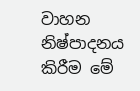වාහන නිෂ්පාදනය කිරීම මේ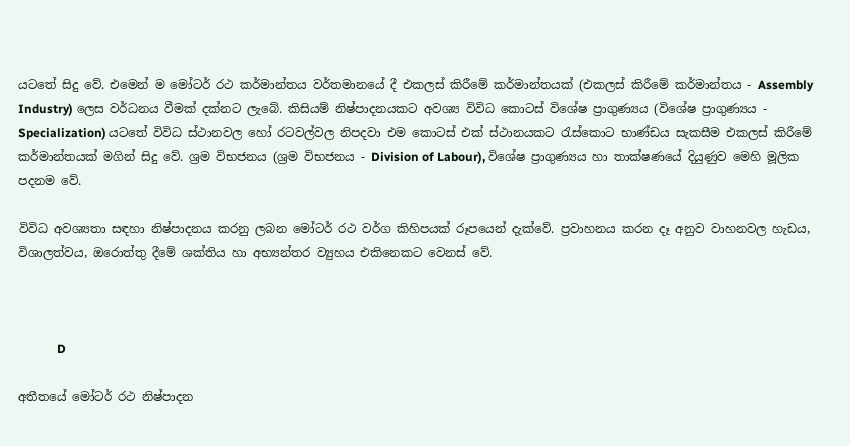යටතේ සිදු වේ. එමෙන් ම මෝටර් රථ කර්මාන්තය වර්තමානයේ දී එකලස් කිරීමේ කර්මාන්තයක් (එකලස් කිරීමේ කර්මාන්තය - Assembly Industry) ලෙස වර්ධනය වීමක් දක්නට ලැබේ. කිසියම් නිෂ්පාදනයකට අවශ්‍ය විවිධ කොටස් විශේෂ ප්‍රාගුණ්‍යය (විශේෂ ප්‍රාගුණ්‍යය - Specialization) යටතේ විවිධ ස්ථානවල හෝ රටවල්වල නිපදවා එම කොටස් එක් ස්ථානයකට රැස්කොට භාණ්ඩය සැකසීම එකලස් කිරීමේ කර්මාන්තයක් මගින් සිදු වේ. ශ්‍රම විභජනය (ශ්‍රම විභජනය - Division of Labour), විශේෂ ප්‍රාගුණ්‍යය හා තාක්ෂණයේ දියුණුව මෙහි මූලික පදනම වේ.

විවිධ අවශ්‍යතා සඳහා නිෂ්පාදනය කරනු ලබන මෝටර් රථ වර්ග කිහිපයක් රූපයෙන් දැක්වේ. ප්‍රවාහනය කරන දෑ අනුව වාහනවල හැඩය, විශාලත්වය, ඔරොත්තු දීමේ ශක්තිය හා අභ්‍යන්තර ව්‍යුහය එකිනෙකට වෙනස් වේ.



             D

අතීතයේ මෝටර් රථ නිෂ්පාදන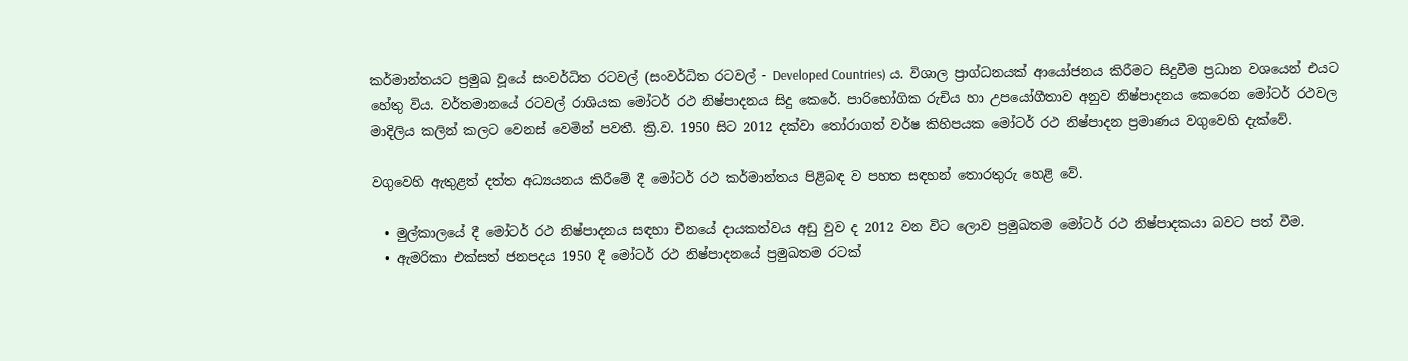කර්මාන්තයට ප්‍රමුඛ වූයේ සංවර්ධිත රටවල් (සංවර්ධිත රටවල් - Developed Countries) ය. විශාල ප්‍රාග්ධනයක් ආයෝජනය කිරීමට සිදුවීම ප්‍රධාන වශයෙන් එයට හේතු විය. වර්තමානයේ රටවල් රාශියක මෝටර් රථ නිෂ්පාදනය සිදු කෙරේ. පාරිභෝගික රුචිය හා උපයෝගීතාව අනුව නිෂ්පාදනය කෙරෙන මෝටර් රථවල මාදිලිය කලින් කලට වෙනස් වෙමින් පවතී. ක්‍රි.ව. 1950 සිට 2012 දක්වා තෝරාගත් වර්ෂ කිහිපයක මෝටර් රථ නිෂ්පාදන ප්‍රමාණය වගුවෙහි දැක්වේ.

වගුවෙහි ඇතුළත් දත්ත අධ්‍යයනය කිරීමේ දී මෝටර් රථ කර්මාන්තය පිළිබඳ ව පහත සඳහන් තොරතුරු හෙළි වේ.

  • මුල්කාලයේ දී මෝටර් රථ නිෂ්පාදනය සඳහා චීනයේ දායකත්වය අඩු වුව ද 2012 වන විට ලොව ප්‍රමුඛතම මෝටර් රථ නිෂ්පාදකයා බවට පත් වීම.
  • ඇමරිකා එක්සත් ජනපදය 1950 දී මෝටර් රථ නිෂ්පාදනයේ ප්‍රමුඛතම රටක්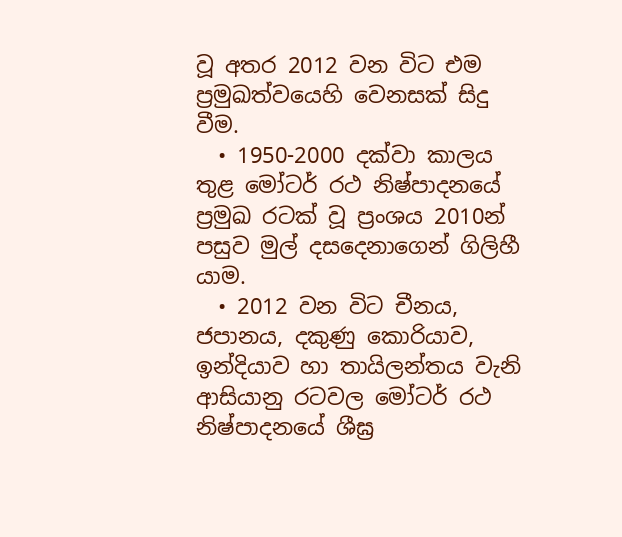වූ අතර 2012 වන විට එම ප්‍රමුඛත්වයෙහි වෙනසක් සිදු වීම.
  • 1950-2000 දක්වා කාලය තුළ මෝටර් රථ නිෂ්පාදනයේ ප්‍රමුඛ රටක් වූ ප්‍රංශය 2010න් පසුව මුල් දසදෙනාගෙන් ගිලිහී යාම.
  • 2012 වන විට චීනය, ජපානය, දකුණු කොරියාව, ඉන්දියාව හා තායිලන්තය වැනි ආසියානු රටවල මෝටර් රථ නිෂ්පාදනයේ ශීඝ්‍ර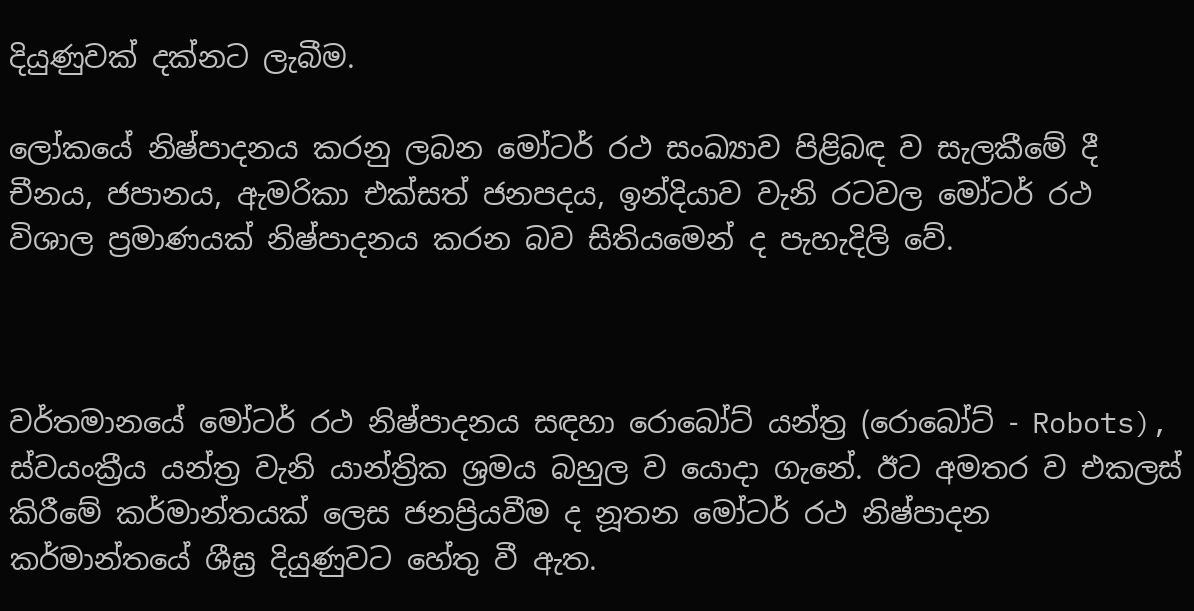දියුණුවක් දක්නට ලැබීම.

ලෝකයේ නිෂ්පාදනය කරනු ලබන මෝටර් රථ සංඛ්‍යාව පිළිබඳ ව සැලකීමේ දී චීනය, ජපානය, ඇමරිකා එක්සත් ජනපදය, ඉන්දියාව වැනි රටවල මෝටර් රථ විශාල ප්‍රමාණයක් නිෂ්පාදනය කරන බව සිතියමෙන් ද පැහැදිලි වේ.



වර්තමානයේ මෝටර් රථ නිෂ්පාදනය සඳහා රොබෝට් යන්ත්‍ර (රොබෝට් - Robots), ස්වයංක්‍රීය යන්ත්‍ර වැනි යාන්ත්‍රික ශ්‍රමය බහුල ව යොදා ගැනේ. ඊට අමතර ව එකලස් කිරීමේ කර්මාන්තයක් ලෙස ජනප්‍රියවීම ද නූතන මෝටර් රථ නිෂ්පාදන කර්මාන්තයේ ශීඝ්‍ර දියුණුවට හේතු වී ඇත.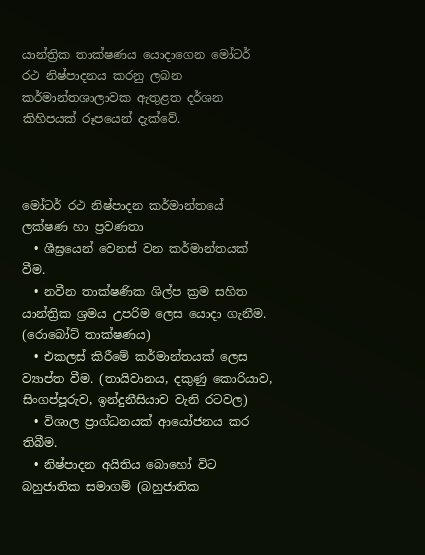යාන්ත්‍රික තාක්ෂණය යොදාගෙන මෝටර් රථ නිෂ්පාදනය කරනු ලබන කර්මාන්තශාලාවක ඇතුළත දර්ශන කිහිපයක් රූපයෙන් දැක්වේ.



මෝටර් රථ නිෂ්පාදන කර්මාන්තයේ ලක්ෂණ හා ප්‍රවණතා
  • ශීඝ්‍රයෙන් වෙනස් වන කර්මාන්තයක් වීම.
  • නවීන තාක්ෂණික ශිල්ප ක්‍රම සහිත යාන්ත්‍රික ශ්‍රමය උපරිම ලෙස යොදා ගැනීම. (රොබෝට් තාක්ෂණය)
  • එකලස් කිරීමේ කර්මාන්තයක් ලෙස ව්‍යාප්ත වීම. (තායිවානය, දකුණු කොරියාව, සිංගප්පූරුව, ඉන්දුනීසියාව වැනි රටවල)
  • විශාල ප්‍රාග්ධනයක් ආයෝජනය කර තිබීම.
  • නිෂ්පාදන අයිතිය බොහෝ විට බහුජාතික සමාගම් (බහුජාතික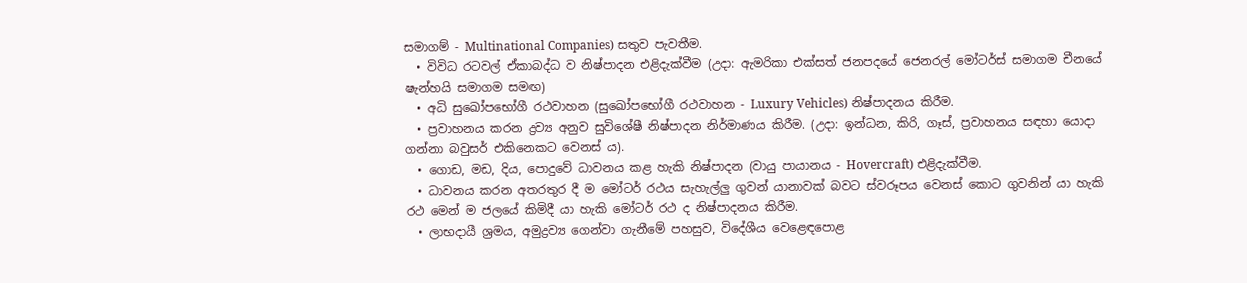සමාගම් - Multinational Companies) සතුව පැවතීම.
  • විවිධ රටවල් ඒකාබද්ධ ව නිෂ්පාදන එළිදැක්වීම (උදා: ඇමරිකා එක්සත් ජනපදයේ ජෙනරල් මෝටර්ස් සමාගම චීනයේ ෂැන්හයි සමාගම සමඟ)
  • අධි සුඛෝපභෝගී රථවාහන (සුඛෝපභෝගී රථවාහන - Luxury Vehicles) නිෂ්පාදනය කිරීම.
  • ප්‍රවාහනය කරන ද්‍රව්‍ය අනුව සුවිශේෂී නිෂ්පාදන නිර්මාණය කිරීම. (උදා: ඉන්ධන, කිරි, ගෑස්, ප්‍රවාහනය සඳහා යොදා ගන්නා බවුසර් එකිනෙකට වෙනස් ය).
  • ගොඩ, මඩ, දිය, පොදුවේ ධාවනය කළ හැකි නිෂ්පාදන (වායු පායානය - Hovercraft) එළිදැක්වීම.
  • ධාවනය කරන අතරතුර දී ම මෝටර් රථය සැහැල්ලු ගුවන් යානාවක් බවට ස්වරූපය වෙනස් කොට ගුවනින් යා හැකි රථ මෙන් ම ජලයේ කිමිදී යා හැකි මෝටර් රථ ද නිෂ්පාදනය කිරීම.
  • ලාභදායී ශ්‍රමය, අමුද්‍රව්‍ය ගෙන්වා ගැනීමේ පහසුව, විදේශීය වෙළෙඳපොළ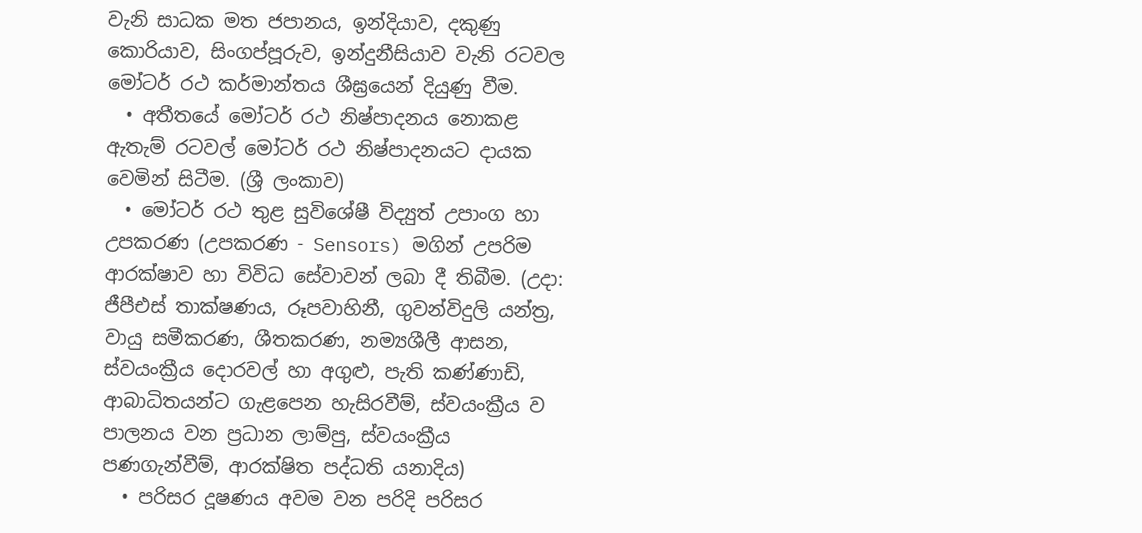වැනි සාධක මත ජපානය, ඉන්දියාව, දකුණු කොරියාව, සිංගප්පූරුව, ඉන්දුනීසියාව වැනි රටවල මෝටර් රථ කර්මාන්තය ශීඝ්‍රයෙන් දියුණු වීම.
  • අතීතයේ මෝටර් රථ නිෂ්පාදනය නොකළ ඇතැම් රටවල් මෝටර් රථ නිෂ්පාදනයට දායක වෙමින් සිටීම. (ශ්‍රී ලංකාව)
  • මෝටර් රථ තුළ සුවිශේෂී විද්‍යුත් උපාංග හා උපකරණ (උපකරණ - Sensors) මගින් උපරිම ආරක්ෂාව හා විවිධ සේවාවන් ලබා දී තිබීම. (උදා: ජීපීඑස් තාක්ෂණය, රූපවාහිනී, ගුවන්විදුලි යන්ත්‍ර, වායු සමීකරණ, ශීතකරණ, නම්‍යශීලී ආසන, ස්වයංක්‍රීය දොරවල් හා අගුළු, පැති කණ්ණාඩි, ආබාධිතයන්ට ගැළපෙන හැසිරවීම්, ස්වයංක්‍රීය ව පාලනය වන ප්‍රධාන ලාම්පු, ස්වයංක්‍රීය පණගැන්වීම්, ආරක්ෂිත පද්ධති යනාදිය)
  • පරිසර දූෂණය අවම වන පරිදි පරිසර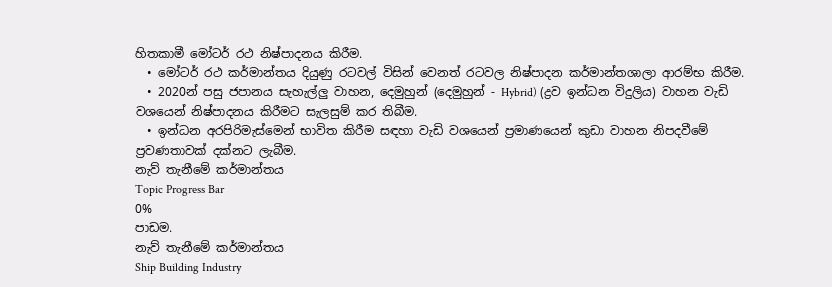හිතකාමී මෝටර් රථ නිෂ්පාදනය කිරීම.
  • මෝටර් රථ කර්මාන්තය දියුණු රටවල් විසින් වෙනත් රටවල නිෂ්පාදන කර්මාන්තශාලා ආරම්භ කිරීම.
  • 2020න් පසු ජපානය සැහැල්ලු වාහන, දෙමුහුන් (දෙමුහුන් - Hybrid) (ද්‍රව ඉන්ධන විදුලිය) වාහන වැඩි වශයෙන් නිෂ්පාදනය කිරීමට සැලසුම් කර තිබීම.
  • ඉන්ධන අරපිරිමැස්මෙන් භාවිත කිරීම සඳහා වැඩි වශයෙන් ප්‍රමාණයෙන් කුඩා වාහන නිපදවීමේ ප්‍රවණතාවක් දක්නට ලැබීම.
නැව් තැනීමේ කර්මාන්තය
Topic Progress Bar
0%
පාඩම.
නැව් තැනීමේ කර්මාන්තය
Ship Building Industry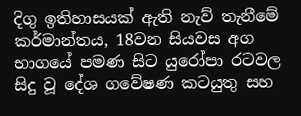දිගු ඉතිහාසයක් ඇති නැව් තැනීමේ කර්මාන්තය, 18වන සියවස අග භාගයේ පමණ සිට යුරෝපා රටවල සිදු වූ දේශ ගවේෂණ කටයුතු සහ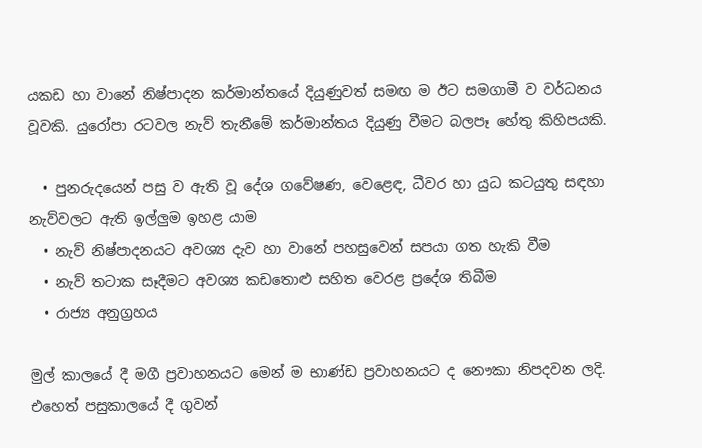යකඩ හා වානේ නිෂ්පාදන කර්මාන්තයේ දියුණුවත් සමඟ ම ඊට සමගාමී ව වර්ධනය වූවකි. යුරෝපා රටවල නැව් තැනීමේ කර්මාන්තය දියුණු වීමට බලපෑ හේතු කිහිපයකි.

  • පුනරුදයෙන් පසු ව ඇති වූ දේශ ගවේෂණ, වෙළෙඳ, ධීවර හා යුධ කටයුතු සඳහා නැව්වලට ඇති ඉල්ලුම ඉහළ යාම
  • නැව් නිෂ්පාදනයට අවශ්‍ය දැව හා වානේ පහසුවෙන් සපයා ගත හැකි වීම
  • නැව් තටාක සෑදීමට අවශ්‍ය කඩතොළු සහිත වෙරළ ප්‍රදේශ තිබීම
  • රාජ්‍ය අනුග්‍රහය

මුල් කාලයේ දී මගී ප්‍රවාහනයට මෙන් ම භාණ්ඩ ප්‍රවාහනයට ද නෞකා නිපදවන ලදි. එහෙත් පසුකාලයේ දී ගුවන්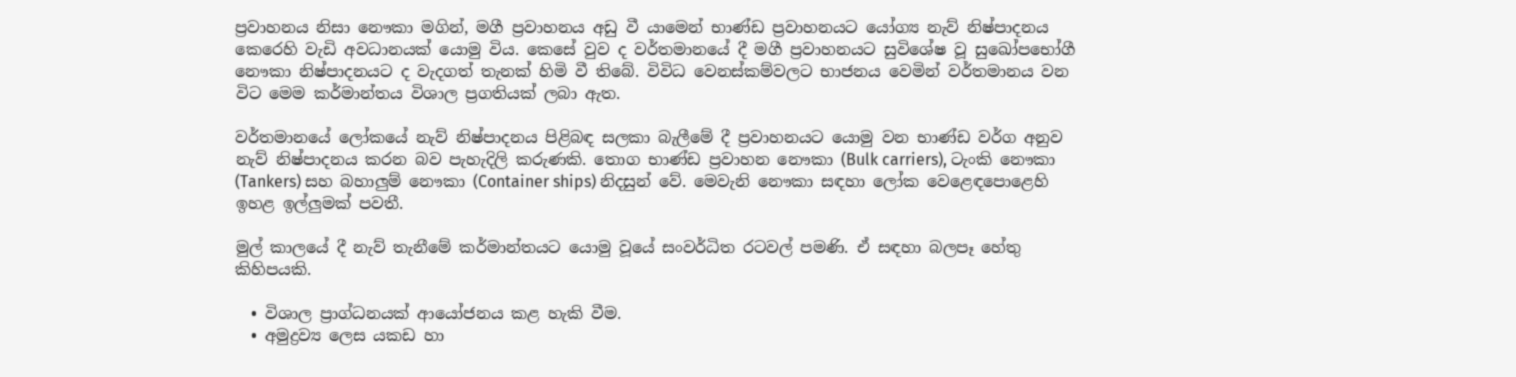ප්‍රවාහනය නිසා නෞකා මගින්, මගී ප්‍රවාහනය අඩු වී යාමෙන් භාණ්ඩ ප්‍රවාහනයට යෝග්‍ය නැව් නිෂ්පාදනය කෙරෙහි වැඩි අවධානයක් යොමු විය. කෙසේ වුව ද වර්තමානයේ දී මගී ප්‍රවාහනයට සුවිශේෂ වූ සුඛෝපභෝගී නෞකා නිෂ්පාදනයට ද වැදගත් තැනක් හිමි වී තිබේ. විවිධ වෙනස්කම්වලට භාජනය වෙමින් වර්තමානය වන විට මෙම කර්මාන්තය විශාල ප්‍රගතියක් ලබා ඇත.

වර්තමානයේ ලෝකයේ නැව් නිෂ්පාදනය පිළිබඳ සලකා බැලීමේ දී ප්‍රවාහනයට යොමු වන භාණ්ඩ වර්ග අනුව නැව් නිෂ්පාදනය කරන බව පැහැදිලි කරුණකි. තොග භාණ්ඩ ප්‍රවාහන නෞකා (Bulk carriers), ටැංකි නෞකා (Tankers) සහ බහාලුම් නෞකා (Container ships) නිදසුන් වේ. මෙවැනි නෞකා සඳහා ලෝක වෙළෙඳපොළෙහි ඉහළ ඉල්ලුමක් පවතී.

මුල් කාලයේ දී නැව් තැනීමේ කර්මාන්තයට යොමු වූයේ සංවර්ධිත රටවල් පමණි. ඒ සඳහා බලපෑ හේතු කිහිපයකි.

  • විශාල ප්‍රාග්ධනයක් ආයෝජනය කළ හැකි වීම.
  • අමුද්‍රව්‍ය ලෙස යකඩ හා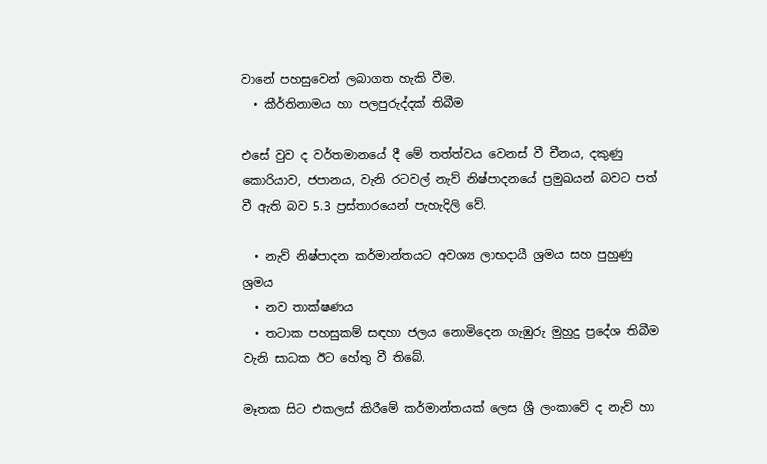වානේ පහසුවෙන් ලබාගත හැකි වීම.
  • කීර්තිනාමය හා පලපුරුද්දක් තිබීම

එසේ වුව ද වර්තමානයේ දී මේ තත්ත්වය වෙනස් වී චීනය, දකුණු කොරියාව, ජපානය, වැනි රටවල් නැව් නිෂ්පාදනයේ ප්‍රමුඛයන් බවට පත් වී ඇති බව 5.3 ප්‍රස්තාරයෙන් පැහැදිලි වේ.

  • නැව් නිෂ්පාදන කර්මාන්තයට අවශ්‍ය ලාභදායී ශ්‍රමය සහ පුහුණු ශ්‍රමය
  • නව තාක්ෂණය
  • තටාක පහසුකම් සඳහා ජලය නොමිදෙන ගැඹුරු මුහුදු ප්‍රදේශ තිබීම වැනි සාධක ඊට හේතු වී තිබේ.

මෑතක සිට එකලස් කිරීමේ කර්මාන්තයක් ලෙස ශ්‍රී ලංකාවේ ද නැව් හා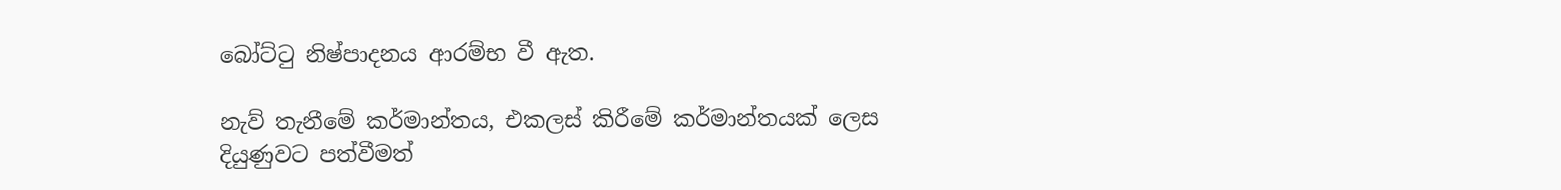බෝට්ටු නිෂ්පාදනය ආරම්භ වී ඇත.

නැව් තැනීමේ කර්මාන්තය, එකලස් කිරීමේ කර්මාන්තයක් ලෙස දියුණුවට පත්වීමත්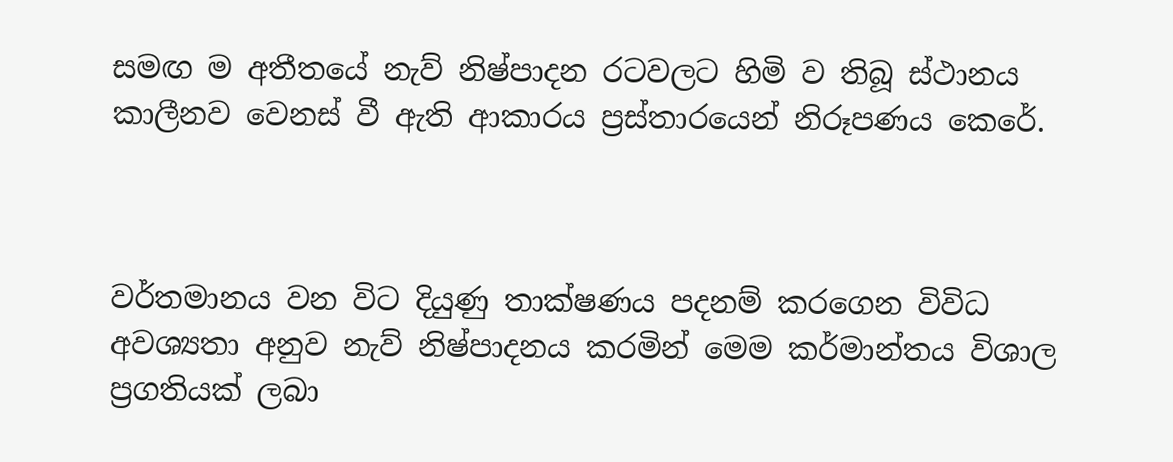සමඟ ම අතීතයේ නැව් නිෂ්පාදන රටවලට හිමි ව තිබූ ස්ථානය කාලීනව වෙනස් වී ඇති ආකාරය ප්‍රස්තාරයෙන් නිරූපණය කෙරේ.



වර්තමානය වන විට දියුණු තාක්ෂණය පදනම් කරගෙන විවිධ අවශ්‍යතා අනුව නැව් නිෂ්පාදනය කරමින් මෙම කර්මාන්තය විශාල ප්‍රගතියක් ලබා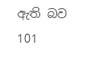ඇති බව 101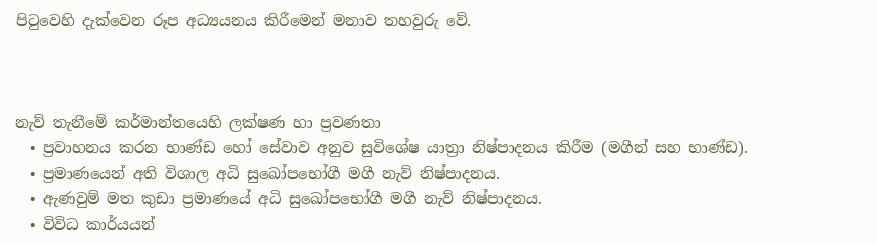පිටුවෙහි දැක්වෙන රූප අධ්‍යයනය කිරීමෙන් මනාව තහවුරු වේ.



නැව් තැනීමේ කර්මාන්තයෙහි ලක්ෂණ හා ප්‍රවණතා
  • ප්‍රවාහනය කරන භාණ්ඩ හෝ සේවාව අනුව සුවිශේෂ යාත්‍රා නිෂ්පාදනය කිරීම (මගීන් සහ භාණ්ඩ).
  • ප්‍රමාණයෙන් අති විශාල අධි සුඛෝපභෝගී මගී නැව් නිෂ්පාදනය.
  • ඇණවුම් මත කුඩා ප්‍රමාණයේ අධි සුඛෝපභෝගී මගී නැව් නිෂ්පාදනය.
  • විවිධ කාර්යයන්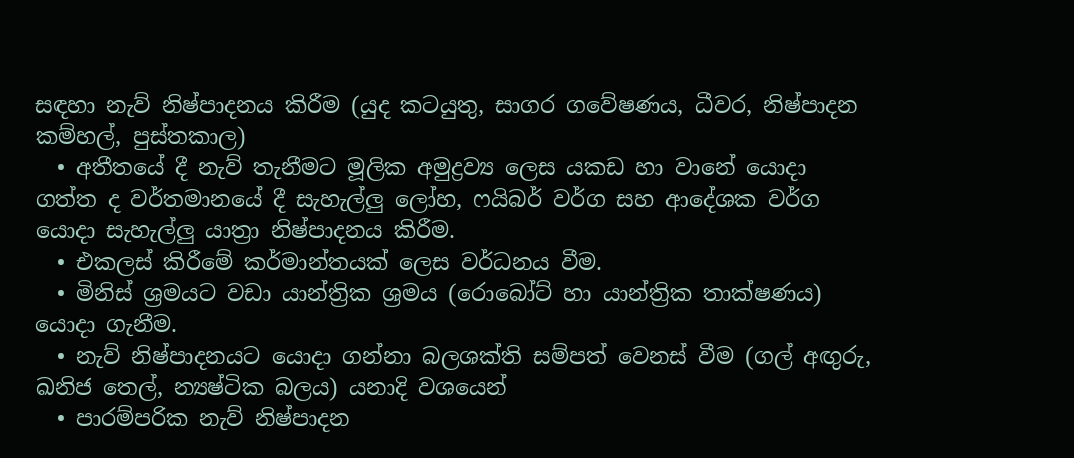සඳහා නැව් නිෂ්පාදනය කිරීම (යුද කටයුතු, සාගර ගවේෂණය, ධීවර, නිෂ්පාදන කම්හල්, පුස්තකාල)
  • අතීතයේ දී නැව් තැනීමට මූලික අමුද්‍රව්‍ය ලෙස යකඩ හා වානේ යොදා ගත්ත ද වර්තමානයේ දී සැහැල්ලු ලෝහ, ෆයිබර් වර්ග සහ ආදේශක වර්ග යොදා සැහැල්ලු යාත්‍රා නිෂ්පාදනය කිරීම.
  • එකලස් කිරීමේ කර්මාන්තයක් ලෙස වර්ධනය වීම.
  • මිනිස් ශ්‍රමයට වඩා යාන්ත්‍රික ශ්‍රමය (රොබෝට් හා යාන්ත්‍රික තාක්ෂණය) යොදා ගැනීම.
  • නැව් නිෂ්පාදනයට යොදා ගන්නා බලශක්ති සම්පත් වෙනස් වීම (ගල් අඟුරු, ඛනිජ තෙල්, න්‍යෂ්ටික බලය) යනාදි වශයෙන්
  • පාරම්පරික නැව් නිෂ්පාදන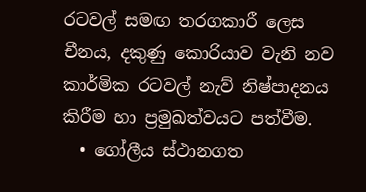රටවල් සමඟ තරගකාරී ලෙස චීනය, දකුණු කොරියාව වැනි නව කාර්මික රටවල් නැව් නිෂ්පාදනය කිරීම හා ප්‍රමුඛත්වයට පත්වීම.
  • ගෝලීය ස්ථානගත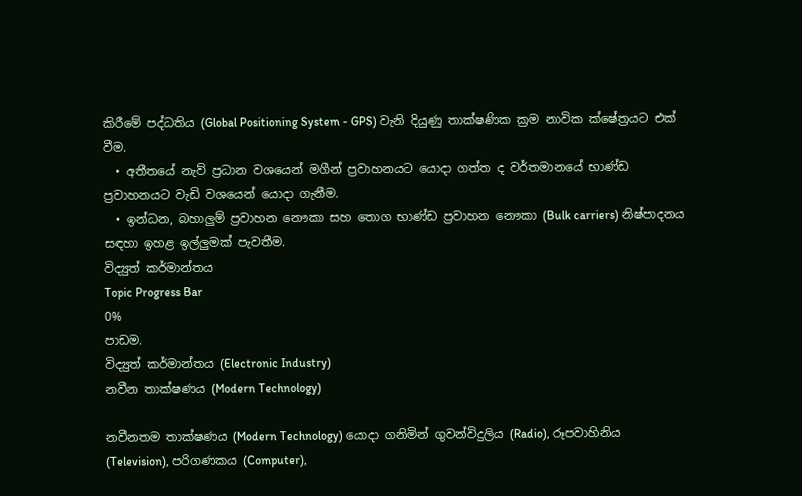කිරීමේ පද්ධතිය (Global Positioning System - GPS) වැනි දියුණු තාක්ෂණික ක්‍රම නාවික ක්ෂේත්‍රයට එක් වීම.
  • අතීතයේ නැව් ප්‍රධාන වශයෙන් මගීන් ප්‍රවාහනයට යොදා ගත්ත ද වර්තමානයේ භාණ්ඩ ප්‍රවාහනයට වැඩි වශයෙන් යොදා ගැනීම.
  • ඉන්ධන, බහාලුම් ප්‍රවාහන නෞකා සහ තොග භාණ්ඩ ප්‍රවාහන නෞකා (Bulk carriers) නිෂ්පාදනය සඳහා ඉහළ ඉල්ලුමක් පැවතීම.
විද්‍යුත් කර්මාන්තය
Topic Progress Bar
0%
පාඩම.
විද්‍යුත් කර්මාන්තය (Electronic Industry)
නවීන තාක්ෂණය (Modern Technology)

නවීනතම තාක්ෂණය (Modern Technology) යොදා ගනිමින් ගුවන්විදුලිය (Radio), රූපවාහිනිය (Television), පරිගණකය (Computer),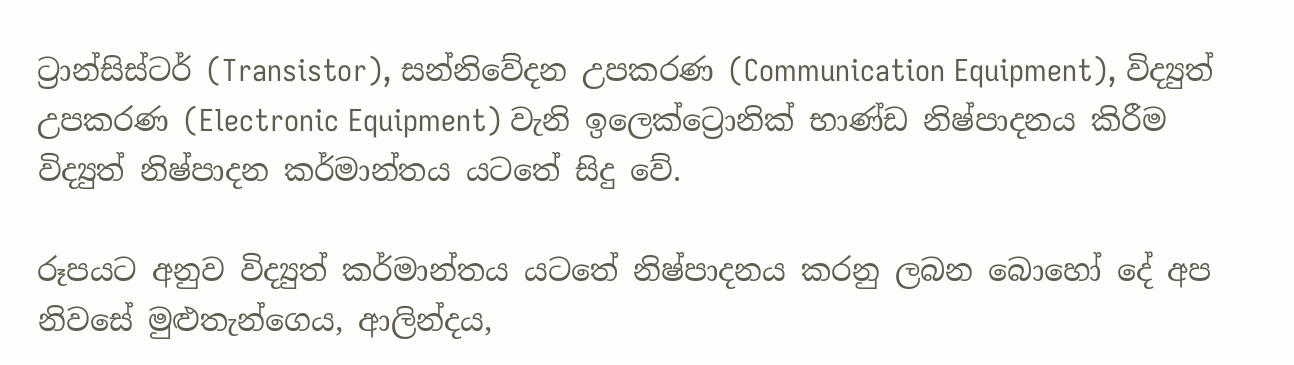ට්‍රාන්සිස්ටර් (Transistor), සන්නිවේදන උපකරණ (Communication Equipment), විද්‍යුත් උපකරණ (Electronic Equipment) වැනි ඉලෙක්ට්‍රොනික් භාණ්ඩ නිෂ්පාදනය කිරීම විද්‍යුත් නිෂ්පාදන කර්මාන්තය යටතේ සිදු වේ.

රූපයට අනුව විද්‍යුත් කර්මාන්තය යටතේ නිෂ්පාදනය කරනු ලබන බොහෝ දේ අප නිවසේ මුළුතැන්ගෙය, ආලින්දය,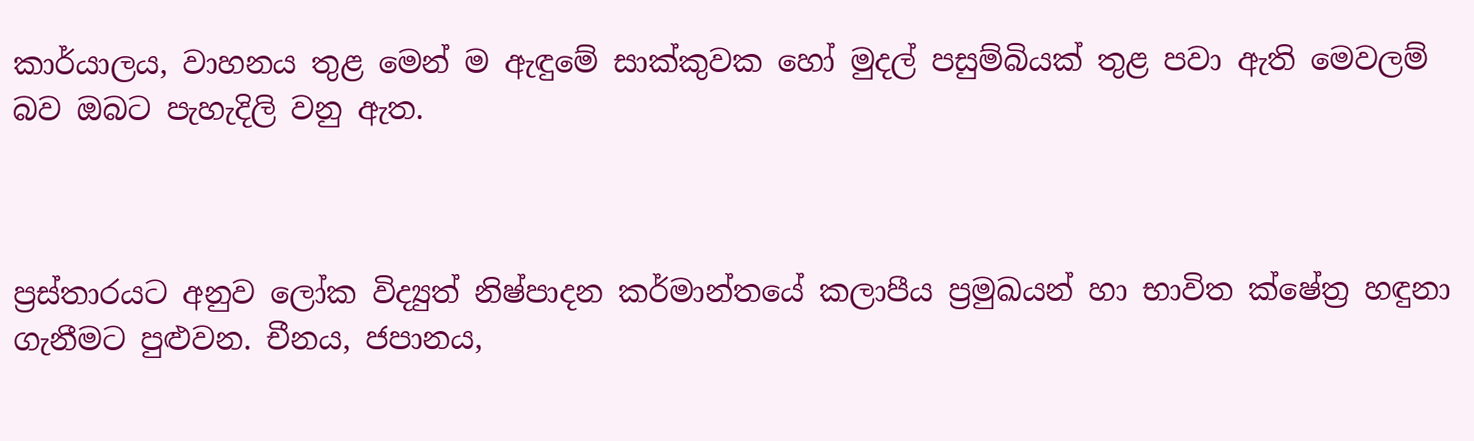කාර්යාලය, වාහනය තුළ මෙන් ම ඇඳුමේ සාක්කුවක හෝ මුදල් පසුම්බියක් තුළ පවා ඇති මෙවලම් බව ඔබට පැහැදිලි වනු ඇත.



ප්‍රස්තාරයට අනුව ලෝක විද්‍යුත් නිෂ්පාදන කර්මාන්තයේ කලාපීය ප්‍රමුඛයන් හා භාවිත ක්ෂේත්‍ර හඳුනා ගැනීමට පුළුවන. චීනය, ජපානය,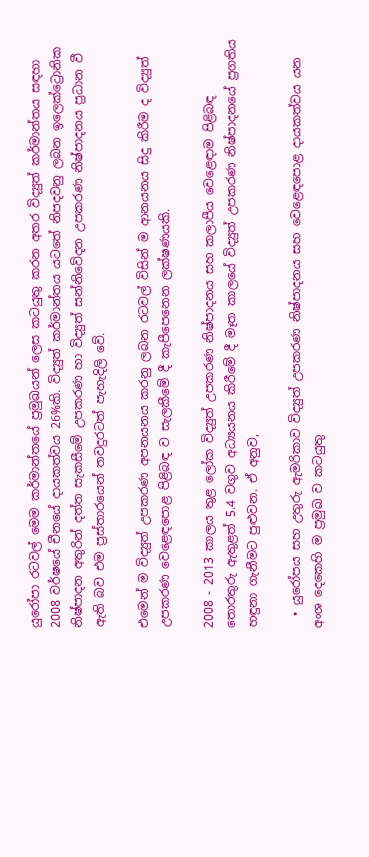යුරෝපා රටවල් මෙම කර්මාන්තයේ ප්‍රමුඛයන් ලෙස කටයුතු කරන අතර විද්‍යුත් කර්මාන්තය සඳහා 2008 වර්ෂයේ චීනයේ දායකත්වය 26%කි. විද්‍යුත් කර්මාන්තය යටතේ නිපදවනු ලබන ඉලෙක්ට්‍රොනික නිෂ්පාදන අතුරින් දත්ත සැකසීමේ උපකරණ හා විද්‍යුත් සන්නිවේදන උපකරණ නිෂ්පාදනය ප්‍රධාන වී ඇති බව එම ප්‍රස්තාරයෙන් තවදුරටත් පැහැදිලි වේ.

එමෙන් ම විද්‍යුත් උපකරණ අපනයනය කරනු ලබන රටවල් විසින් ම ආනයනය සිදු කිරීම ද විද්‍යුත් උපකරණ වෙළෙඳපොළ පිළිබඳ ව සැලකීමේ දී කැපීපෙනෙන ලක්ෂණයකි.

2008 - 2013 කාලය තුළ ලෝක විද්‍යුත් උපකරණ නිෂ්පාදනය සහ කලාපීය වෙළෙඳාම පිළිබඳ තොරතුරු ඇතුළත් 5.4 වගුව අධ්‍යයනය කිරීමේ දී මෑත කාලයේ විද්‍යුත් උපකරණ නිෂ්පාදනයේ ප්‍රගතිය හඳුනා ගැනීමට පුළුවන. ඒ අනුව,

  • යුරෝපය සහ උතුරු ඇමරිකාව විද්‍යුත් උපකරණ නිෂ්පාදනය සහ වෙළෙඳපොළ දායකත්වය යන අංශ දෙකෙහි ම ප්‍රමුඛ ව කටයුතු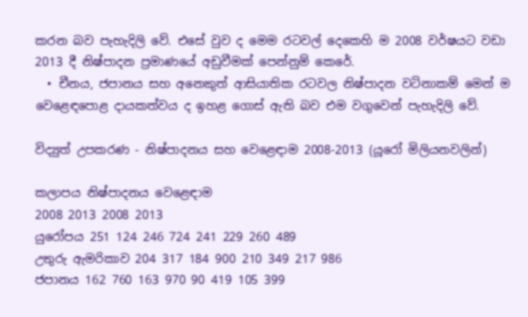කරන බව පැහැදිලි වේ. එසේ වුව ද මෙම රටවල් දෙකෙහි ම 2008 වර්ෂයට වඩා 2013 දී නිෂ්පාදන ප්‍රමාණයේ අඩුවීමක් පෙන්නුම් කෙරේ.
  • චීනය, ජපානය සහ අනෙකුත් ආසියාතික රටවල නිෂ්පාදන වටිනාකම් මෙන් ම වෙළෙඳපොළ දායකත්වය ද ඉහළ ගොස් ඇති බව එම වගුවෙන් පැහැදිලි වේ.

විද්‍යුත් උපකරණ - නිෂ්පාදනය සහ වෙළෙඳාම 2008-2013 (යූරෝ මිලියනවලින්)

කලාපය නිෂ්පාදනය වෙළෙඳාම
2008 2013 2008 2013
යුරෝපය 251 124 246 724 241 229 260 489
උතුරු ඇමරිකාව 204 317 184 900 210 349 217 986
ජපානය 162 760 163 970 90 419 105 399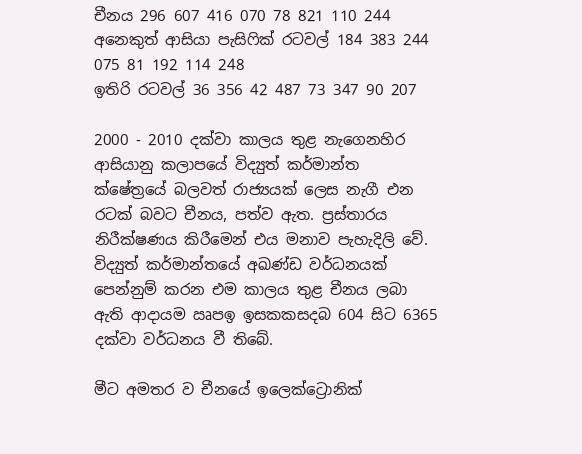චීනය 296 607 416 070 78 821 110 244
අනෙකුත් ආසියා පැසිෆික් රටවල් 184 383 244 075 81 192 114 248
ඉතිරි රටවල් 36 356 42 487 73 347 90 207

2000 - 2010 දක්වා කාලය තුළ නැගෙනහිර ආසියානු කලාපයේ විද්‍යුත් කර්මාන්ත ක්ෂේත්‍රයේ බලවත් රාජ්‍යයක් ලෙස නැගී එන රටක් බවට චීනය, පත්ව ඇත. ප්‍රස්තාරය නිරීක්ෂණය කිරීමෙන් එය මනාව පැහැදිලි වේ. විද්‍යුත් කර්මාන්තයේ අඛණ්ඩ වර්ධනයක් පෙන්නුම් කරන එම කාලය තුළ චීනය ලබා ඇති ආදායම ඍපඉ ඉසකකසදබ 604 සිට 6365 දක්වා වර්ධනය වී තිබේ.

මීට අමතර ව චීනයේ ඉලෙක්ට්‍රොනික්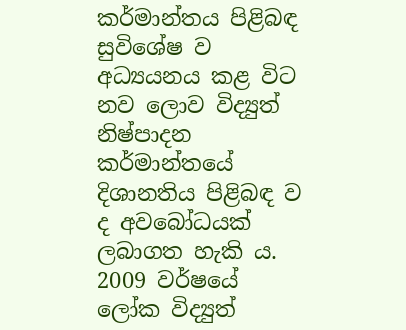කර්මාන්තය පිළිබඳ සුවිශේෂ ව අධ්‍යයනය කළ විට නව ලොව විද්‍යුත් නිෂ්පාදන කර්මාන්තයේ දිශානතිය පිළිබඳ ව ද අවබෝධයක් ලබාගත හැකි ය. 2009 වර්ෂයේ ලෝක විද්‍යුත්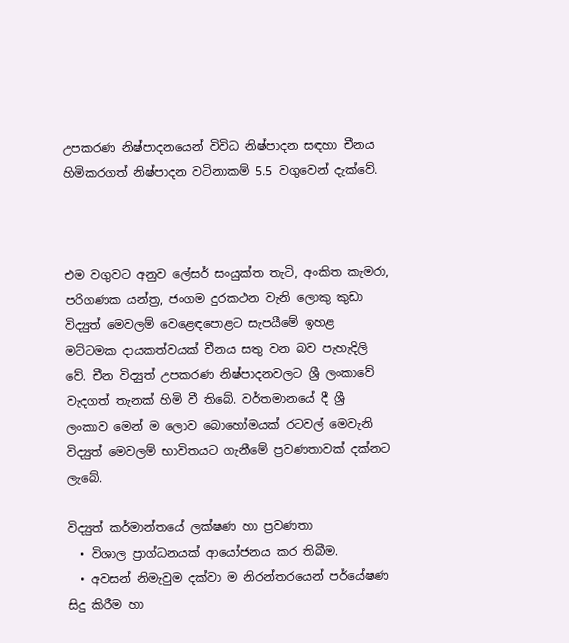උපකරණ නිෂ්පාදනයෙන් විවිධ නිෂ්පාදන සඳහා චීනය හිමිකරගත් නිෂ්පාදන වටිනාකම් 5.5 වගුවෙන් දැක්වේ.



එම වගුවට අනුව ලේසර් සංයුක්ත තැටි, අංකිත කැමරා, පරිගණක යන්ත්‍ර, ජංගම දුරකථන වැනි ලොකු කුඩා විද්‍යුත් මෙවලම් වෙළෙඳපොළට සැපයීමේ ඉහළ මට්ටමක දායකත්වයක් චීනය සතු වන බව පැහැදිලි වේ. චීන විද්‍යුත් උපකරණ නිෂ්පාදනවලට ශ්‍රී ලංකාවේ වැදගත් තැනක් හිමි වී තිබේ. වර්තමානයේ දී ශ්‍රී ලංකාව මෙන් ම ලොව බොහෝමයක් රටවල් මෙවැනි විද්‍යුත් මෙවලම් භාවිතයට ගැනීමේ ප්‍රවණතාවක් දක්නට ලැබේ.

විද්‍යුත් කර්මාන්තයේ ලක්ෂණ හා ප්‍රවණතා
  • විශාල ප්‍රාග්ධනයක් ආයෝජනය කර තිබීම.
  • අවසන් නිමැවුම දක්වා ම නිරන්තරයෙන් පර්යේෂණ සිදු කිරීම හා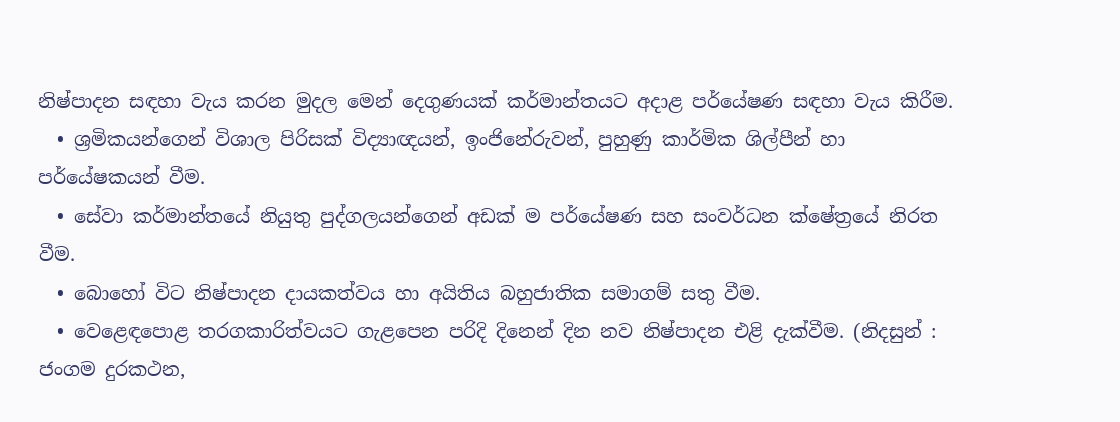නිෂ්පාදන සඳහා වැය කරන මුදල මෙන් දෙගුණයක් කර්මාන්තයට අදාළ පර්යේෂණ සඳහා වැය කිරීම.
  • ශ්‍රමිකයන්ගෙන් විශාල පිරිසක් විද්‍යාඥයන්, ඉංජිනේරුවන්, පුහුණු කාර්මික ශිල්පීන් හා පර්යේෂකයන් වීම.
  • සේවා කර්මාන්තයේ නියුතු පුද්ගලයන්ගෙන් අඩක් ම පර්යේෂණ සහ සංවර්ධන ක්ෂේත්‍රයේ නිරත වීම.
  • බොහෝ විට නිෂ්පාදන දායකත්වය හා අයිතිය බහුජාතික සමාගම් සතු වීම.
  • වෙළෙඳපොළ තරගකාරිත්වයට ගැළපෙන පරිදි දිනෙන් දින නව නිෂ්පාදන එළි දැක්වීම. (නිදසුන් : ජංගම දුරකථන,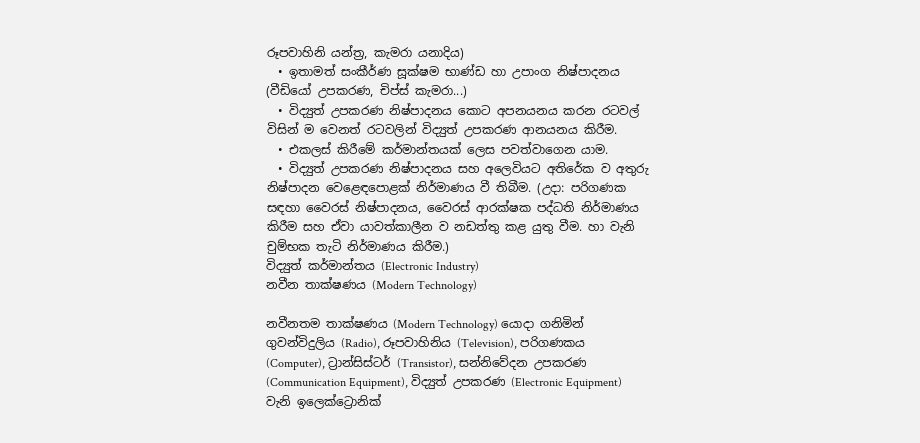රූපවාහිනි යන්ත්‍ර, කැමරා යනාදිය)
  • ඉතාමත් සංකීර්ණ සූක්ෂම භාණ්ඩ හා උපාංග නිෂ්පාදනය (වීඩියෝ උපකරණ, චිප්ස් කැමරා...)
  • විද්‍යුත් උපකරණ නිෂ්පාදනය කොට අපනයනය කරන රටවල් විසින් ම වෙනත් රටවලින් විද්‍යුත් උපකරණ ආනයනය කිරීම.
  • එකලස් කිරීමේ කර්මාන්තයක් ලෙස පවත්වාගෙන යාම.
  • විද්‍යුත් උපකරණ නිෂ්පාදනය සහ අලෙවියට අතිරේක ව අතුරු නිෂ්පාදන වෙළෙඳපොළක් නිර්මාණය වී තිබීම. (උදා: පරිගණක සඳහා වෛරස් නිෂ්පාදනය, වෛරස් ආරක්ෂක පද්ධති නිර්මාණය කිරීම සහ ඒවා යාවත්කාලීන ව නඩත්තු කළ යුතු වීම. හා වැනි චුම්භක තැටි නිර්මාණය කිරීම.)
විද්‍යුත් කර්මාන්තය (Electronic Industry)
නවීන තාක්ෂණය (Modern Technology)

නවීනතම තාක්ෂණය (Modern Technology) යොදා ගනිමින් ගුවන්විදුලිය (Radio), රූපවාහිනිය (Television), පරිගණකය (Computer), ට්‍රාන්සිස්ටර් (Transistor), සන්නිවේදන උපකරණ (Communication Equipment), විද්‍යුත් උපකරණ (Electronic Equipment) වැනි ඉලෙක්ට්‍රොනික්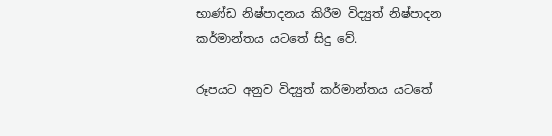භාණ්ඩ නිෂ්පාදනය කිරීම විද්‍යුත් නිෂ්පාදන කර්මාන්තය යටතේ සිදු වේ.

රූපයට අනුව විද්‍යුත් කර්මාන්තය යටතේ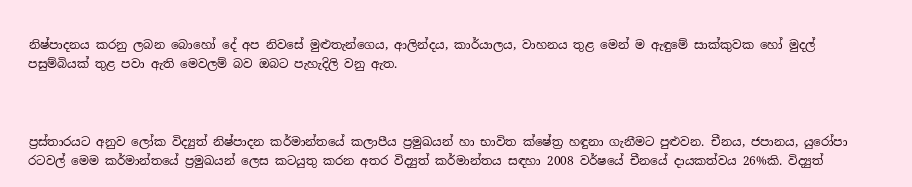නිෂ්පාදනය කරනු ලබන බොහෝ දේ අප නිවසේ මුළුතැන්ගෙය, ආලින්දය, කාර්යාලය, වාහනය තුළ මෙන් ම ඇඳුමේ සාක්කුවක හෝ මුදල් පසුම්බියක් තුළ පවා ඇති මෙවලම් බව ඔබට පැහැදිලි වනු ඇත.



ප්‍රස්තාරයට අනුව ලෝක විද්‍යුත් නිෂ්පාදන කර්මාන්තයේ කලාපීය ප්‍රමුඛයන් හා භාවිත ක්ෂේත්‍ර හඳුනා ගැනීමට පුළුවන. චීනය, ජපානය, යුරෝපා රටවල් මෙම කර්මාන්තයේ ප්‍රමුඛයන් ලෙස කටයුතු කරන අතර විද්‍යුත් කර්මාන්තය සඳහා 2008 වර්ෂයේ චීනයේ දායකත්වය 26%කි. විද්‍යුත්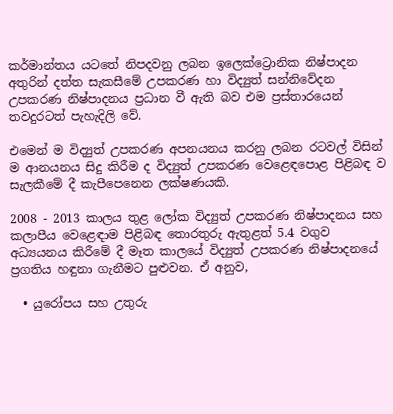කර්මාන්තය යටතේ නිපදවනු ලබන ඉලෙක්ට්‍රොනික නිෂ්පාදන අතුරින් දත්ත සැකසීමේ උපකරණ හා විද්‍යුත් සන්නිවේදන උපකරණ නිෂ්පාදනය ප්‍රධාන වී ඇති බව එම ප්‍රස්තාරයෙන් තවදුරටත් පැහැදිලි වේ.

එමෙන් ම විද්‍යුත් උපකරණ අපනයනය කරනු ලබන රටවල් විසින් ම ආනයනය සිදු කිරීම ද විද්‍යුත් උපකරණ වෙළෙඳපොළ පිළිබඳ ව සැලකීමේ දී කැපීපෙනෙන ලක්ෂණයකි.

2008 - 2013 කාලය තුළ ලෝක විද්‍යුත් උපකරණ නිෂ්පාදනය සහ කලාපීය වෙළෙඳාම පිළිබඳ තොරතුරු ඇතුළත් 5.4 වගුව අධ්‍යයනය කිරීමේ දී මෑත කාලයේ විද්‍යුත් උපකරණ නිෂ්පාදනයේ ප්‍රගතිය හඳුනා ගැනීමට පුළුවන. ඒ අනුව,

  • යුරෝපය සහ උතුරු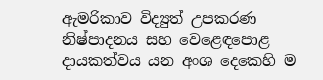ඇමරිකාව විද්‍යුත් උපකරණ නිෂ්පාදනය සහ වෙළෙඳපොළ දායකත්වය යන අංශ දෙකෙහි ම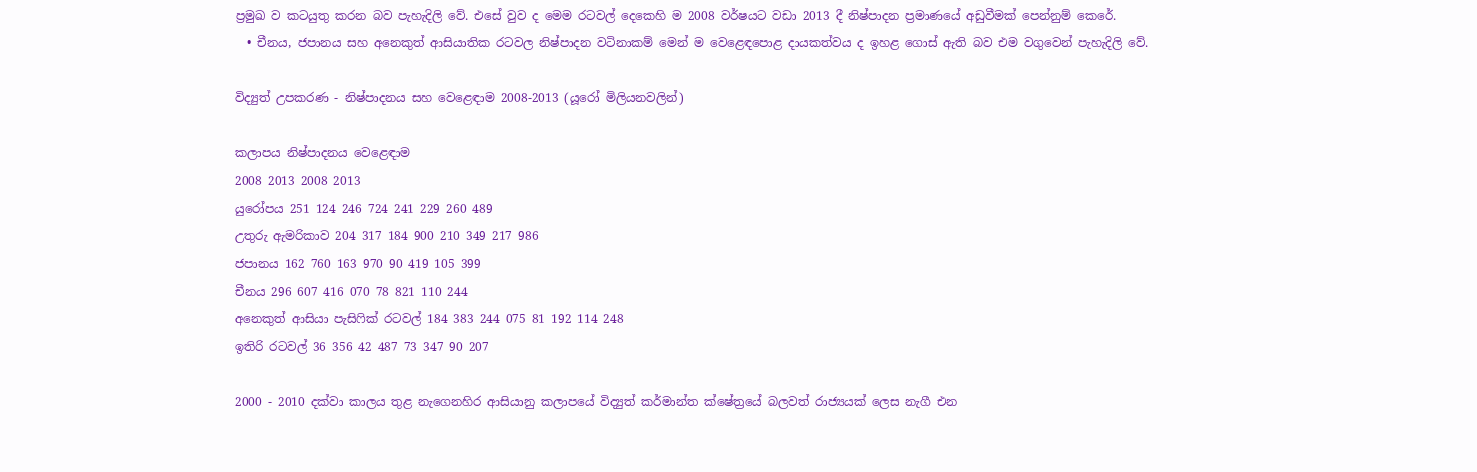ප්‍රමුඛ ව කටයුතු කරන බව පැහැදිලි වේ. එසේ වුව ද මෙම රටවල් දෙකෙහි ම 2008 වර්ෂයට වඩා 2013 දී නිෂ්පාදන ප්‍රමාණයේ අඩුවීමක් පෙන්නුම් කෙරේ.
  • චීනය, ජපානය සහ අනෙකුත් ආසියාතික රටවල නිෂ්පාදන වටිනාකම් මෙන් ම වෙළෙඳපොළ දායකත්වය ද ඉහළ ගොස් ඇති බව එම වගුවෙන් පැහැදිලි වේ.

විද්‍යුත් උපකරණ - නිෂ්පාදනය සහ වෙළෙඳාම 2008-2013 (යූරෝ මිලියනවලින්)

කලාපය නිෂ්පාදනය වෙළෙඳාම
2008 2013 2008 2013
යුරෝපය 251 124 246 724 241 229 260 489
උතුරු ඇමරිකාව 204 317 184 900 210 349 217 986
ජපානය 162 760 163 970 90 419 105 399
චීනය 296 607 416 070 78 821 110 244
අනෙකුත් ආසියා පැසිෆික් රටවල් 184 383 244 075 81 192 114 248
ඉතිරි රටවල් 36 356 42 487 73 347 90 207

2000 - 2010 දක්වා කාලය තුළ නැගෙනහිර ආසියානු කලාපයේ විද්‍යුත් කර්මාන්ත ක්ෂේත්‍රයේ බලවත් රාජ්‍යයක් ලෙස නැගී එන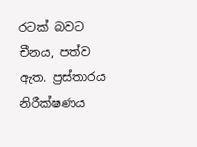රටක් බවට චීනය, පත්ව ඇත. ප්‍රස්තාරය නිරීක්ෂණය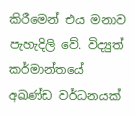කිරීමෙන් එය මනාව පැහැදිලි වේ. විද්‍යුත් කර්මාන්තයේ අඛණ්ඩ වර්ධනයක්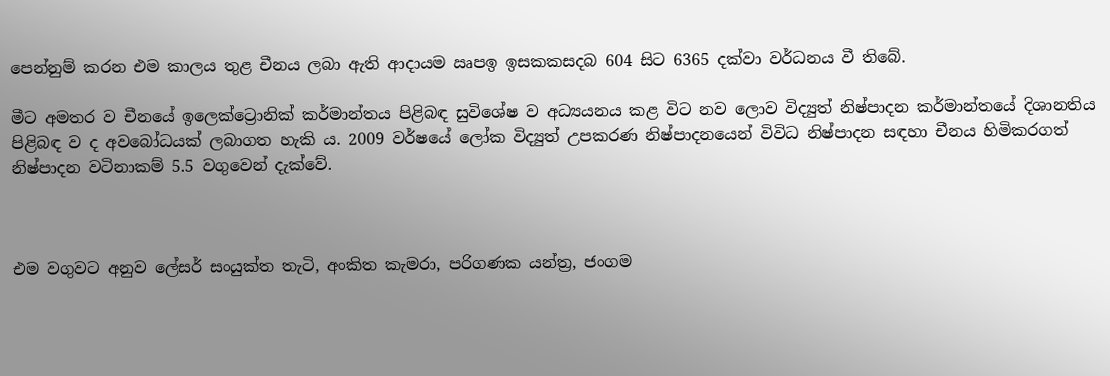පෙන්නුම් කරන එම කාලය තුළ චීනය ලබා ඇති ආදායම ඍපඉ ඉසකකසදබ 604 සිට 6365 දක්වා වර්ධනය වී තිබේ.

මීට අමතර ව චීනයේ ඉලෙක්ට්‍රොනික් කර්මාන්තය පිළිබඳ සුවිශේෂ ව අධ්‍යයනය කළ විට නව ලොව විද්‍යුත් නිෂ්පාදන කර්මාන්තයේ දිශානතිය පිළිබඳ ව ද අවබෝධයක් ලබාගත හැකි ය. 2009 වර්ෂයේ ලෝක විද්‍යුත් උපකරණ නිෂ්පාදනයෙන් විවිධ නිෂ්පාදන සඳහා චීනය හිමිකරගත් නිෂ්පාදන වටිනාකම් 5.5 වගුවෙන් දැක්වේ.



එම වගුවට අනුව ලේසර් සංයුක්ත තැටි, අංකිත කැමරා, පරිගණක යන්ත්‍ර, ජංගම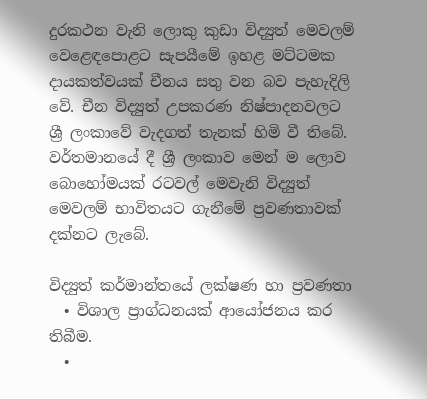දුරකථන වැනි ලොකු කුඩා විද්‍යුත් මෙවලම් වෙළෙඳපොළට සැපයීමේ ඉහළ මට්ටමක දායකත්වයක් චීනය සතු වන බව පැහැදිලි වේ. චීන විද්‍යුත් උපකරණ නිෂ්පාදනවලට ශ්‍රී ලංකාවේ වැදගත් තැනක් හිමි වී තිබේ. වර්තමානයේ දී ශ්‍රී ලංකාව මෙන් ම ලොව බොහෝමයක් රටවල් මෙවැනි විද්‍යුත් මෙවලම් භාවිතයට ගැනීමේ ප්‍රවණතාවක් දක්නට ලැබේ.

විද්‍යුත් කර්මාන්තයේ ලක්ෂණ හා ප්‍රවණතා
  • විශාල ප්‍රාග්ධනයක් ආයෝජනය කර තිබීම.
  •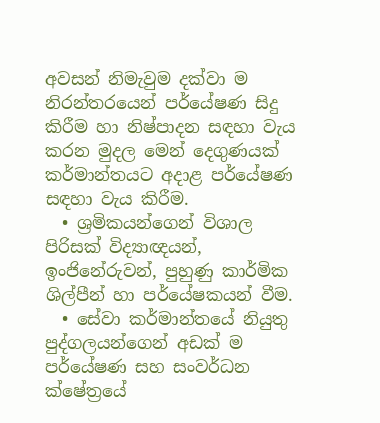අවසන් නිමැවුම දක්වා ම නිරන්තරයෙන් පර්යේෂණ සිදු කිරීම හා නිෂ්පාදන සඳහා වැය කරන මුදල මෙන් දෙගුණයක් කර්මාන්තයට අදාළ පර්යේෂණ සඳහා වැය කිරීම.
  • ශ්‍රමිකයන්ගෙන් විශාල පිරිසක් විද්‍යාඥයන්, ඉංජිනේරුවන්, පුහුණු කාර්මික ශිල්පීන් හා පර්යේෂකයන් වීම.
  • සේවා කර්මාන්තයේ නියුතු පුද්ගලයන්ගෙන් අඩක් ම පර්යේෂණ සහ සංවර්ධන ක්ෂේත්‍රයේ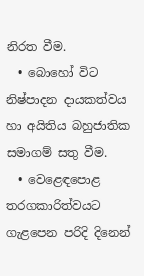නිරත වීම.
  • බොහෝ විට නිෂ්පාදන දායකත්වය හා අයිතිය බහුජාතික සමාගම් සතු වීම.
  • වෙළෙඳපොළ තරගකාරිත්වයට ගැළපෙන පරිදි දිනෙන්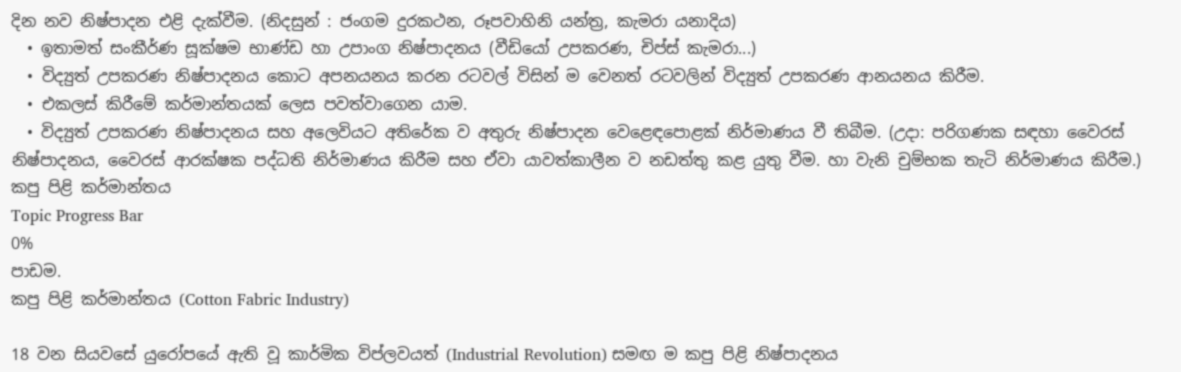දින නව නිෂ්පාදන එළි දැක්වීම. (නිදසුන් : ජංගම දුරකථන, රූපවාහිනි යන්ත්‍ර, කැමරා යනාදිය)
  • ඉතාමත් සංකීර්ණ සූක්ෂම භාණ්ඩ හා උපාංග නිෂ්පාදනය (වීඩියෝ උපකරණ, චිප්ස් කැමරා...)
  • විද්‍යුත් උපකරණ නිෂ්පාදනය කොට අපනයනය කරන රටවල් විසින් ම වෙනත් රටවලින් විද්‍යුත් උපකරණ ආනයනය කිරීම.
  • එකලස් කිරීමේ කර්මාන්තයක් ලෙස පවත්වාගෙන යාම.
  • විද්‍යුත් උපකරණ නිෂ්පාදනය සහ අලෙවියට අතිරේක ව අතුරු නිෂ්පාදන වෙළෙඳපොළක් නිර්මාණය වී තිබීම. (උදා: පරිගණක සඳහා වෛරස් නිෂ්පාදනය, වෛරස් ආරක්ෂක පද්ධති නිර්මාණය කිරීම සහ ඒවා යාවත්කාලීන ව නඩත්තු කළ යුතු වීම. හා වැනි චුම්භක තැටි නිර්මාණය කිරීම.)
කපු පිළි කර්මාන්තය
Topic Progress Bar
0%
පාඩම.
කපු පිළි කර්මාන්තය (Cotton Fabric Industry)

18 වන සියවසේ යුරෝපයේ ඇති වූ කාර්මික විප්ලවයත් (Industrial Revolution) සමඟ ම කපු පිළි නිෂ්පාදනය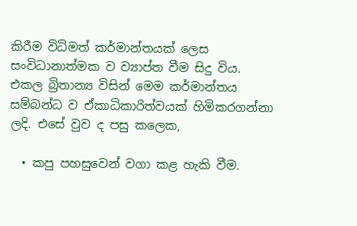කිරීම විධිමත් කර්මාන්තයක් ලෙස සංවිධානාත්මක ව ව්‍යාප්ත වීම සිදු විය. එකල බ්‍රිතාන්‍ය විසින් මෙම කර්මාන්තය සම්බන්ධ ව ඒකාධිකාරිත්වයක් හිමිකරගන්නා ලදි. එසේ වුව ද පසු කලෙක,

  • කපු පහසුවෙන් වගා කළ හැකි වීම.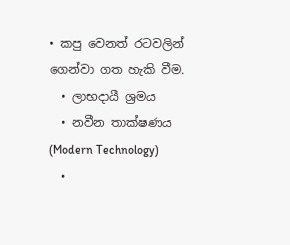• කපු වෙනත් රටවලින් ගෙන්වා ගත හැකි වීම.
  • ලාභදායී ශ්‍රමය
  • නවීන තාක්ෂණය (Modern Technology)
  •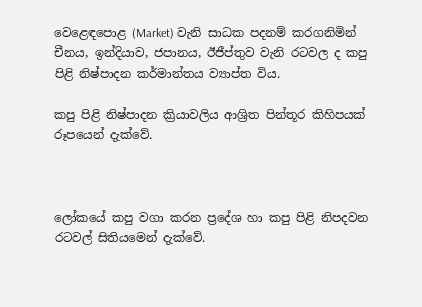වෙළෙඳපොළ (Market) වැනි සාධක පදනම් කරගනිමින් චීනය, ඉන්දියාව, ජපානය, ඊජීප්තුව වැනි රටවල ද කපු පිළි නිෂ්පාදන කර්මාන්තය ව්‍යාප්ත විය.

කපු පිළි නිෂ්පාදන ක්‍රියාවලිය ආශ්‍රිත පින්තූර කිහිපයක් රූපයෙන් දැක්වේ.



ලෝකයේ කපු වගා කරන ප්‍රදේශ හා කපු පිළි නිපදවන රටවල් සිතියමෙන් දැක්වේ.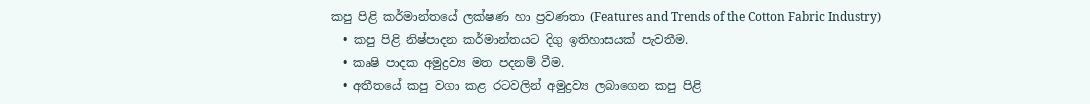කපු පිළි කර්මාන්තයේ ලක්ෂණ හා ප්‍රවණතා (Features and Trends of the Cotton Fabric Industry)
  • කපු පිළි නිෂ්පාදන කර්මාන්තයට දිගු ඉතිහාසයක් පැවතීම.
  • කෘෂි පාදක අමුද්‍රව්‍ය මත පදනම් වීම.
  • අතීතයේ කපු වගා කළ රටවලින් අමුද්‍රව්‍ය ලබාගෙන කපු පිළි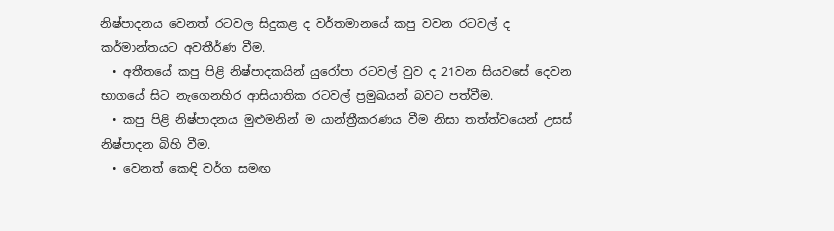නිෂ්පාදනය වෙනත් රටවල සිදුකළ ද වර්තමානයේ කපු වවන රටවල් ද කර්මාන්තයට අවතීර්ණ වීම.
  • අතීතයේ කපු පිළි නිෂ්පාදකයින් යුරෝපා රටවල් වුව ද 21වන සියවසේ දෙවන භාගයේ සිට නැගෙනහිර ආසියාතික රටවල් ප්‍රමුඛයන් බවට පත්වීම.
  • කපු පිළි නිෂ්පාදනය මුළුමනින් ම යාන්ත්‍රීකරණය වීම නිසා තත්ත්වයෙන් උසස් නිෂ්පාදන බිහි වීම.
  • වෙනත් කෙඳි වර්ග සමඟ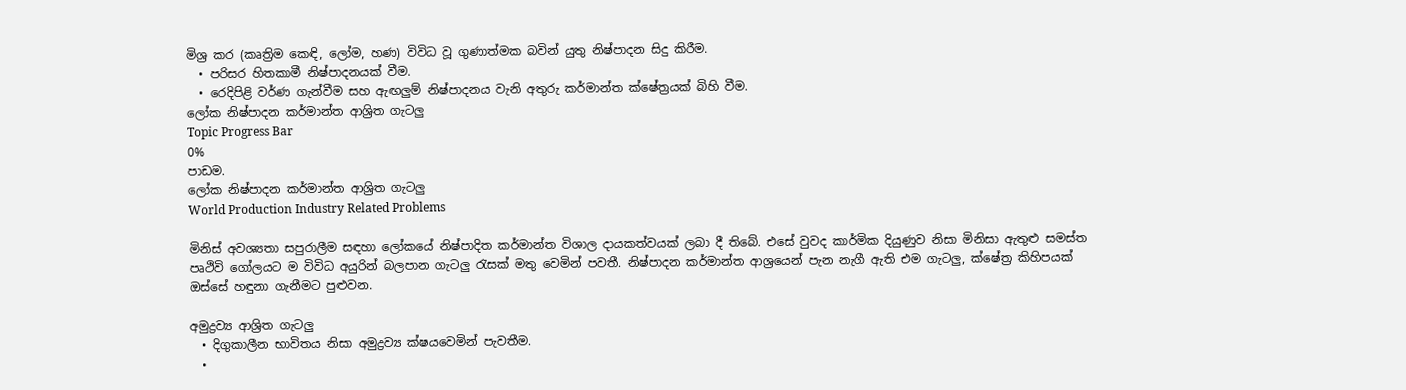මිශ්‍ර කර (කෘත්‍රිම කෙඳි, ලෝම, හණ) විවිධ වූ ගුණාත්මක බවින් යුතු නිෂ්පාදන සිදු කිරීම.
  • පරිසර හිතකාමී නිෂ්පාදනයක් වීම.
  • රෙදිපිළි වර්ණ ගැන්වීම සහ ඇඟලුම් නිෂ්පාදනය වැනි අතුරු කර්මාන්ත ක්ෂේත්‍රයක් බිහි වීම.
ලෝක නිෂ්පාදන කර්මාන්ත ආශ්‍රිත ගැටලු
Topic Progress Bar
0%
පාඩම.
ලෝක නිෂ්පාදන කර්මාන්ත ආශ්‍රිත ගැටලු
World Production Industry Related Problems

මිනිස් අවශ්‍යතා සපුරාලීම සඳහා ලෝකයේ නිෂ්පාදිත කර්මාන්ත විශාල දායකත්වයක් ලබා දී තිබේ. එසේ වුවද කාර්මික දියුණුව නිසා මිනිසා ඇතුළු සමස්ත පෘථිවි ගෝලයට ම විවිධ අයුරින් බලපාන ගැටලු රැසක් මතු වෙමින් පවතී. නිෂ්පාදන කර්මාන්ත ආශ්‍රයෙන් පැන නැගී ඇති එම ගැටලු, ක්ෂේත්‍ර කිහිපයක් ඔස්සේ හඳුනා ගැනීමට පුළුවන.

අමුද්‍රව්‍ය ආශ්‍රිත ගැටලු
  • දිගුකාලීන භාවිතය නිසා අමුද්‍රව්‍ය ක්ෂයවෙමින් පැවතීම.
  •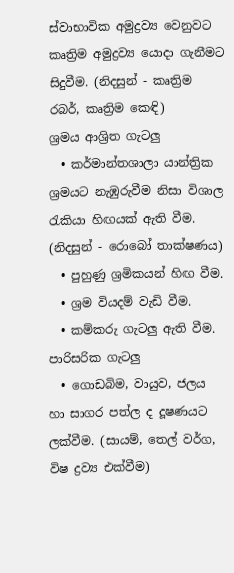ස්වාභාවික අමුද්‍රව්‍ය වෙනුවට කෘත්‍රිම අමුද්‍රව්‍ය යොදා ගැනීමට සිදුවීම. (නිදසුන් - කෘත්‍රිම රබර්, කෘත්‍රිම කෙඳි)
ශ්‍රමය ආශ්‍රිත ගැටලු
  • කර්මාන්තශාලා යාන්ත්‍රික ශ්‍රමයට නැඹුරුවීම නිසා විශාල රැකියා හිඟයක් ඇති වීම. (නිදසුන් - රොබෝ තාක්ෂණය)
  • පුහුණු ශ්‍රමිකයන් හිඟ වීම.
  • ශ්‍රම වියදම් වැඩි වීම.
  • කම්කරු ගැටලු ඇති වීම.
පාරිසරික ගැටලු
  • ගොඩබිම, වායුව, ජලය හා සාගර පත්ල ද දූෂණයට ලක්වීම. (සායම්, තෙල් වර්ග, විෂ ද්‍රව්‍ය එක්වීම)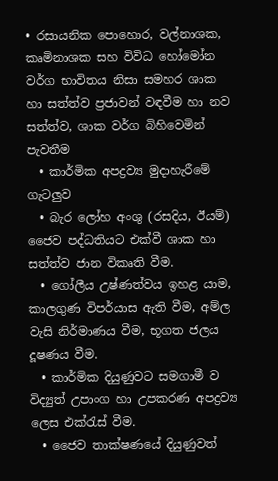• රසායනික පොහොර, වල්නාශක, කෘමිනාශක සහ විවිධ හෝමෝන වර්ග භාවිතය නිසා සමහර ශාක හා සත්ත්ව ප්‍රජාවන් වඳවීම හා නව සත්ත්ව, ශාක වර්ග බිහිවෙමින් පැවතීම
  • කාර්මික අපද්‍රව්‍ය මුදාහැරීමේ ගැටලුව
  • බැර ලෝහ අංශු (රසදිය, ඊයම්) ජෛව පද්ධතියට එක්වී ශාක හා සත්ත්ව ජාන විකෘති වීම.
  • ගෝලීය උෂ්ණත්වය ඉහළ යාම, කාලගුණ විපර්යාස ඇති වීම, අම්ල වැසි නිර්මාණය වීම, භූගත ජලය දූෂණය වීම.
  • කාර්මික දියුණුවට සමගාමී ව විද්‍යුත් උපාංග හා උපකරණ අපද්‍රව්‍ය ලෙස එක්රැස් වීම.
  • ජෛව තාක්ෂණයේ දියුණුවත්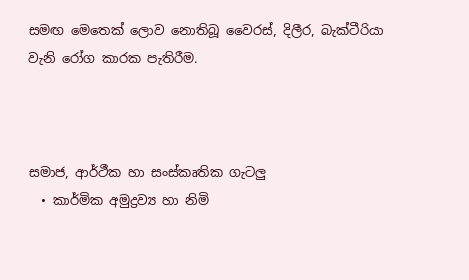සමඟ මෙතෙක් ලොව නොතිබූ වෛරස්, දිලීර, බැක්ටීරියා වැනි රෝග කාරක පැතිරීම.



සමාජ, ආර්ථීක හා සංස්කෘතික ගැටලු
  • කාර්මික අමුද්‍රව්‍ය හා නිමි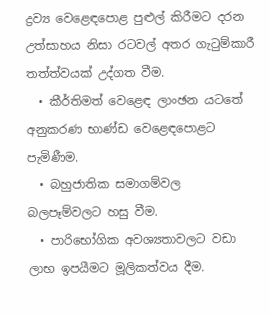ද්‍රව්‍ය වෙළෙඳපොළ පුළුල් කිරීමට දරන උත්සාහය නිසා රටවල් අතර ගැටුම්කාරී තත්ත්වයක් උද්ගත වීම.
  • කීර්තිමත් වෙළෙඳ ලාංඡන යටතේ අනුකරණ භාණ්ඩ වෙළෙඳපොළට පැමිණීම.
  • බහුජාතික සමාගම්වල බලපෑම්වලට හසු වීම.
  • පාරිභෝගික අවශ්‍යතාවලට වඩා ලාභ ඉපයීමට මූලිකත්වය දීම.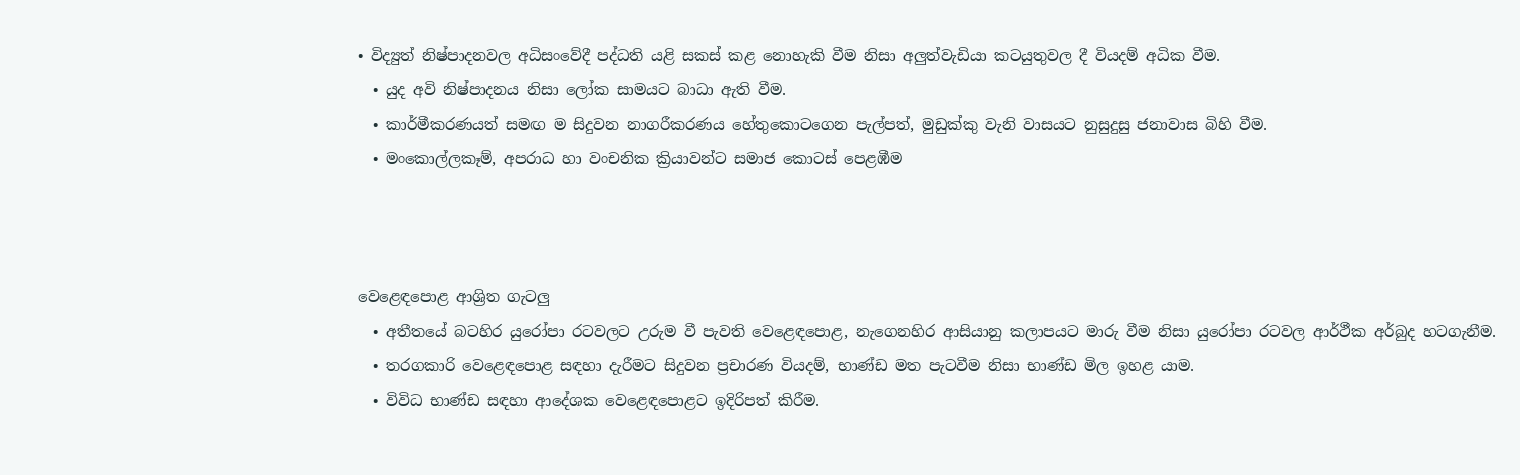• විද්‍යුත් නිෂ්පාදනවල අධිසංවේදී පද්ධති යළි සකස් කළ නොහැකි වීම නිසා අලුත්වැඩියා කටයුතුවල දී වියදම් අධික වීම.
  • යුද අවි නිෂ්පාදනය නිසා ලෝක සාමයට බාධා ඇති වීම.
  • කාර්මීකරණයත් සමඟ ම සිදුවන නාගරීකරණය හේතුකොටගෙන පැල්පත්, මුඩුක්කු වැනි වාසයට නුසුදුසු ජනාවාස බිහි වීම.
  • මංකොල්ලකෑම්, අපරාධ හා වංචනික ක්‍රියාවන්ට සමාජ කොටස් පෙළඹීම



වෙළෙඳපොළ ආශ්‍රිත ගැටලු
  • අතීතයේ බටහිර යුරෝපා රටවලට උරුම වී පැවති වෙළෙඳපොළ, නැගෙනහිර ආසියානු කලාපයට මාරු වීම නිසා යුරෝපා රටවල ආර්ථීක අර්බුද හටගැනීම.
  • තරගකාරි වෙළෙඳපොළ සඳහා දැරීමට සිදුවන ප්‍රචාරණ වියදම්, භාණ්ඩ මත පැටවීම නිසා භාණ්ඩ මිල ඉහළ යාම.
  • විවිධ භාණ්ඩ සඳහා ආදේශක වෙළෙඳපොළට ඉදිරිපත් කිරීම.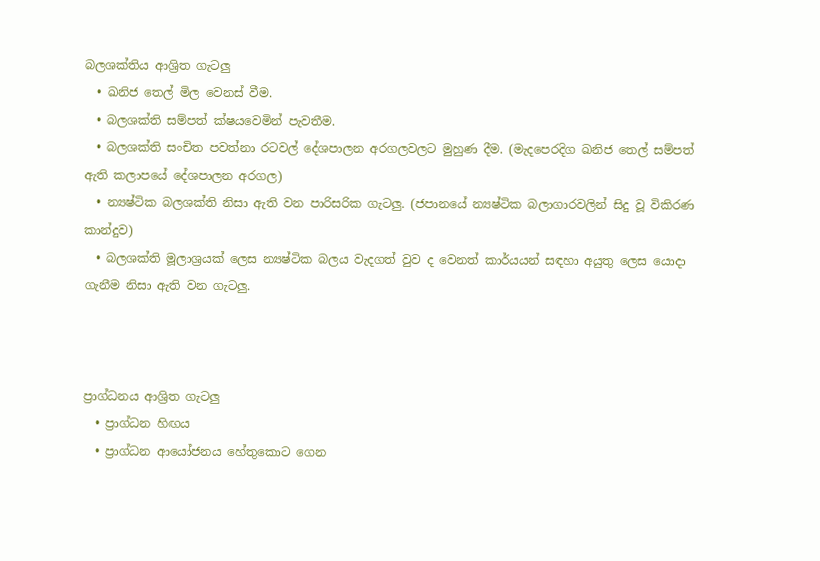බලශක්තිය ආශ්‍රිත ගැටලු
  • ඛනිජ තෙල් මිල වෙනස් වීම.
  • බලශක්ති සම්පත් ක්ෂයවෙමින් පැවතීම.
  • බලශක්ති සංචිත පවත්නා රටවල් දේශපාලන අරගලවලට මුහුණ දීම. (මැදපෙරදිග ඛනිජ තෙල් සම්පත් ඇති කලාපයේ දේශපාලන අරගල)
  • න්‍යෂ්ටික බලශක්ති නිසා ඇති වන පාරිසරික ගැටලු. (ජපානයේ න්‍යෂ්ටික බලාගාරවලින් සිදු වූ විකිරණ කාන්දුව)
  • බලශක්ති මූලාශ්‍රයක් ලෙස න්‍යෂ්ටික බලය වැදගත් වුව ද වෙනත් කාර්යයන් සඳහා අයුතු ලෙස යොදා ගැනීම නිසා ඇති වන ගැටලු.



ප්‍රාග්ධනය ආශ්‍රිත ගැටලු
  • ප්‍රාග්ධන හිඟය
  • ප්‍රාග්ධන ආයෝජනය හේතුකොට ගෙන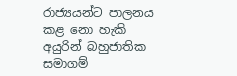රාජ්‍යයන්ට පාලනය කළ නො හැකි අයුරින් බහුජාතික සමාගම්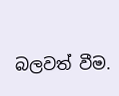බලවත් වීම.